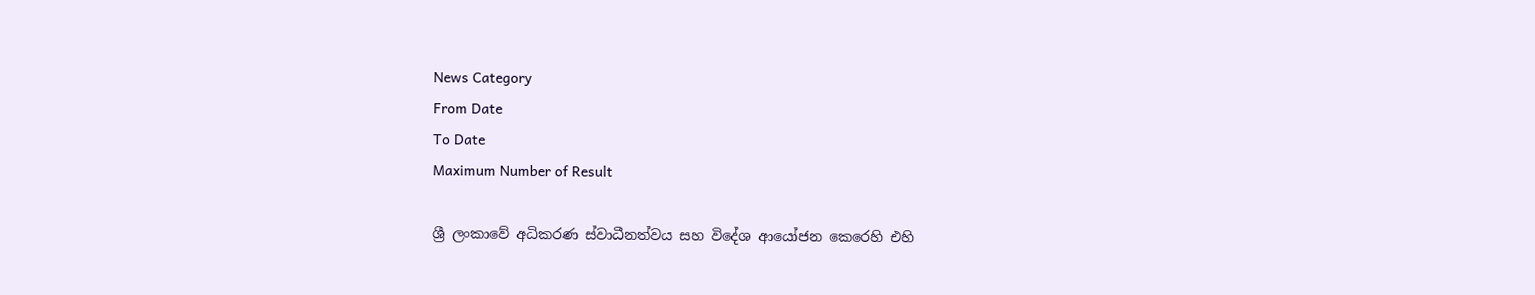News Category
From Date
To Date
Maximum Number of Result

ශ්‍රී ලංකාවේ අධිකරණ ස්වාධීනත්වය සහ විදේශ ආයෝජන කෙරෙහි එහි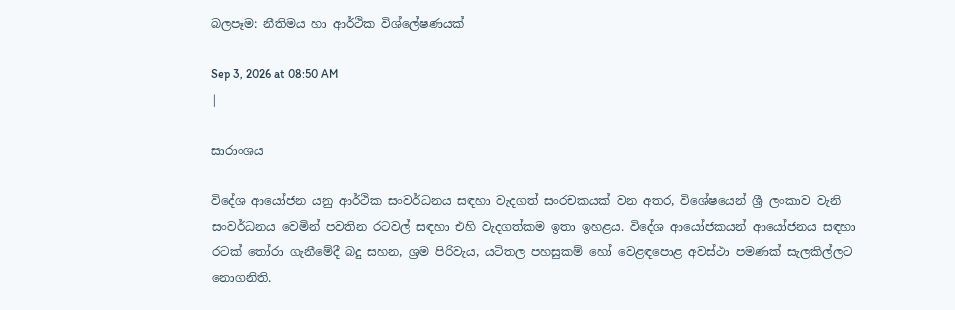බලපෑම: නීතිමය හා ආර්ථික විශ්ලේෂණයක්

Sep 3, 2026 at 08:50 AM
|

සාරාංශය

විදේශ ආයෝජන යනු ආර්ථික සංවර්ධනය සඳහා වැදගත් සංරචකයක් වන අතර, විශේෂයෙන් ශ්‍රී ලංකාව වැනි සංවර්ධනය වෙමින් පවතින රටවල් සඳහා එහි වැදගත්කම ඉතා ඉහළය. විදේශ ආයෝජකයන් ආයෝජනය සඳහා රටක් තෝරා ගැනීමේදී බදු සහන, ශ්‍රම පිරිවැය, යටිතල පහසුකම් හෝ වෙළඳපොළ අවස්ථා පමණක් සැලකිල්ලට නොගනිති.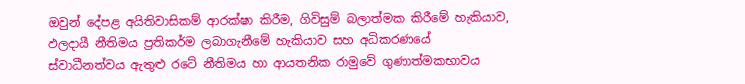ඔවුන් දේපළ අයිතිවාසිකම් ආරක්ෂා කිරීම, ගිවිසුම් බලාත්මක කිරීමේ හැකියාව, ඵලදායී නීතිමය ප්‍රතිකර්ම ලබාගැනීමේ හැකියාව සහ අධිකරණයේ ස්වාධීනත්වය ඇතුළු රටේ නීතිමය හා ආයතනික රාමුවේ ගුණාත්මකභාවය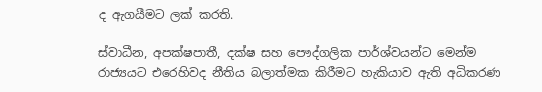ද ඇගයීමට ලක් කරති.

ස්වාධීන, අපක්ෂපාතී, දක්ෂ සහ පෞද්ගලික පාර්ශ්වයන්ට මෙන්ම රාජ්‍යයට එරෙහිවද නීතිය බලාත්මක කිරීමට හැකියාව ඇති අධිකරණ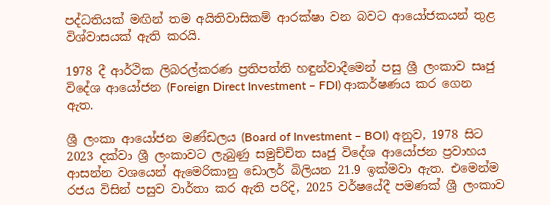පද්ධතියක් මඟින් තම අයිතිවාසිකම් ආරක්ෂා වන බවට ආයෝජකයන් තුළ විශ්වාසයක් ඇති කරයි.

1978 දී ආර්ථික ලිබරල්කරණ ප්‍රතිපත්ති හඳුන්වාදීමෙන් පසු ශ්‍රී ලංකාව සෘජු විදේශ ආයෝජන (Foreign Direct Investment – FDI) ආකර්ෂණය කර ගෙන ඇත.

ශ්‍රී ලංකා ආයෝජන මණ්ඩලය (Board of Investment – BOI) අනුව, 1978 සිට 2023 දක්වා ශ්‍රී ලංකාවට ලැබුණු සමුච්චිත සෘජු විදේශ ආයෝජන ප්‍රවාහය ආසන්න වශයෙන් ඇමෙරිකානු ඩොලර් බිලියන 21.9 ඉක්මවා ඇත. එමෙන්ම රජය විසින් පසුව වාර්තා කර ඇති පරිදි, 2025 වර්ෂයේදී පමණක් ශ්‍රී ලංකාව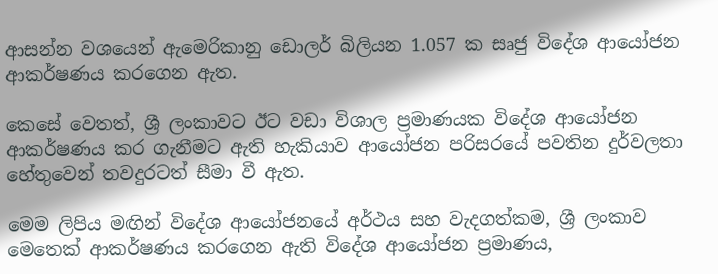ආසන්න වශයෙන් ඇමෙරිකානු ඩොලර් බිලියන 1.057 ක සෘජු විදේශ ආයෝජන ආකර්ෂණය කරගෙන ඇත.

කෙසේ වෙතත්, ශ්‍රී ලංකාවට ඊට වඩා විශාල ප්‍රමාණයක විදේශ ආයෝජන ආකර්ෂණය කර ගැනීමට ඇති හැකියාව ආයෝජන පරිසරයේ පවතින දුර්වලතා හේතුවෙන් තවදුරටත් සීමා වී ඇත.

මෙම ලිපිය මඟින් විදේශ ආයෝජනයේ අර්ථය සහ වැදගත්කම, ශ්‍රී ලංකාව මෙතෙක් ආකර්ෂණය කරගෙන ඇති විදේශ ආයෝජන ප්‍රමාණය,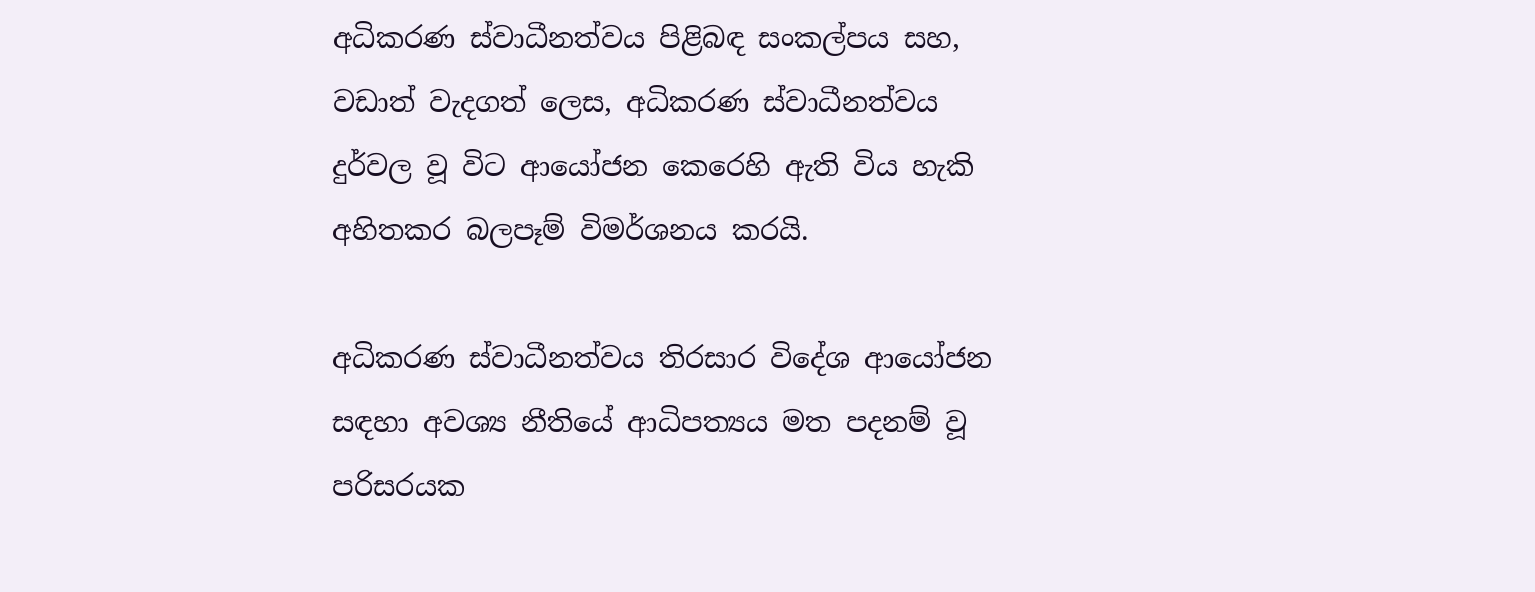අධිකරණ ස්වාධීනත්වය පිළිබඳ සංකල්පය සහ, වඩාත් වැදගත් ලෙස, අධිකරණ ස්වාධීනත්වය දුර්වල වූ විට ආයෝජන කෙරෙහි ඇති විය හැකි අහිතකර බලපෑම් විමර්ශනය කරයි.

අධිකරණ ස්වාධීනත්වය තිරසාර විදේශ ආයෝජන සඳහා අවශ්‍ය නීතියේ ආධිපත්‍යය මත පදනම් වූ පරිසරයක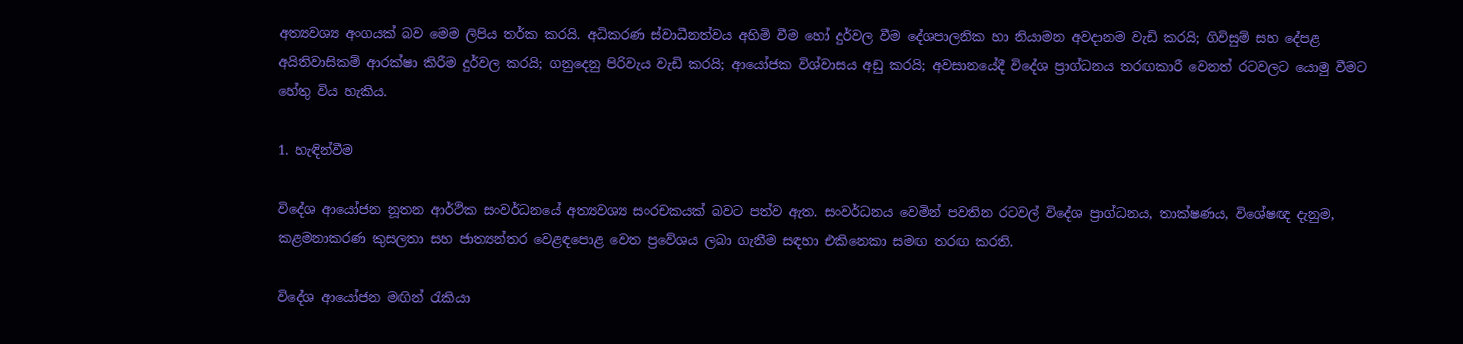අත්‍යවශ්‍ය අංගයක් බව මෙම ලිපිය තර්ක කරයි. අධිකරණ ස්වාධීනත්වය අහිමි වීම හෝ දුර්වල වීම දේශපාලනික හා නියාමන අවදානම වැඩි කරයි; ගිවිසුම් සහ දේපළ අයිතිවාසිකම් ආරක්ෂා කිරීම දුර්වල කරයි; ගනුදෙනු පිරිවැය වැඩි කරයි; ආයෝජක විශ්වාසය අඩු කරයි; අවසානයේදී විදේශ ප්‍රාග්ධනය තරඟකාරී වෙනත් රටවලට යොමු වීමට හේතු විය හැකිය.

1. හැඳින්වීම

විදේශ ආයෝජන නූතන ආර්ථික සංවර්ධනයේ අත්‍යවශ්‍ය සංරචකයක් බවට පත්ව ඇත. සංවර්ධනය වෙමින් පවතින රටවල් විදේශ ප්‍රාග්ධනය, තාක්ෂණය, විශේෂඥ දැනුම, කළමනාකරණ කුසලතා සහ ජාත්‍යන්තර වෙළඳපොළ වෙත ප්‍රවේශය ලබා ගැනීම සඳහා එකිනෙකා සමඟ තරඟ කරති.

විදේශ ආයෝජන මඟින් රැකියා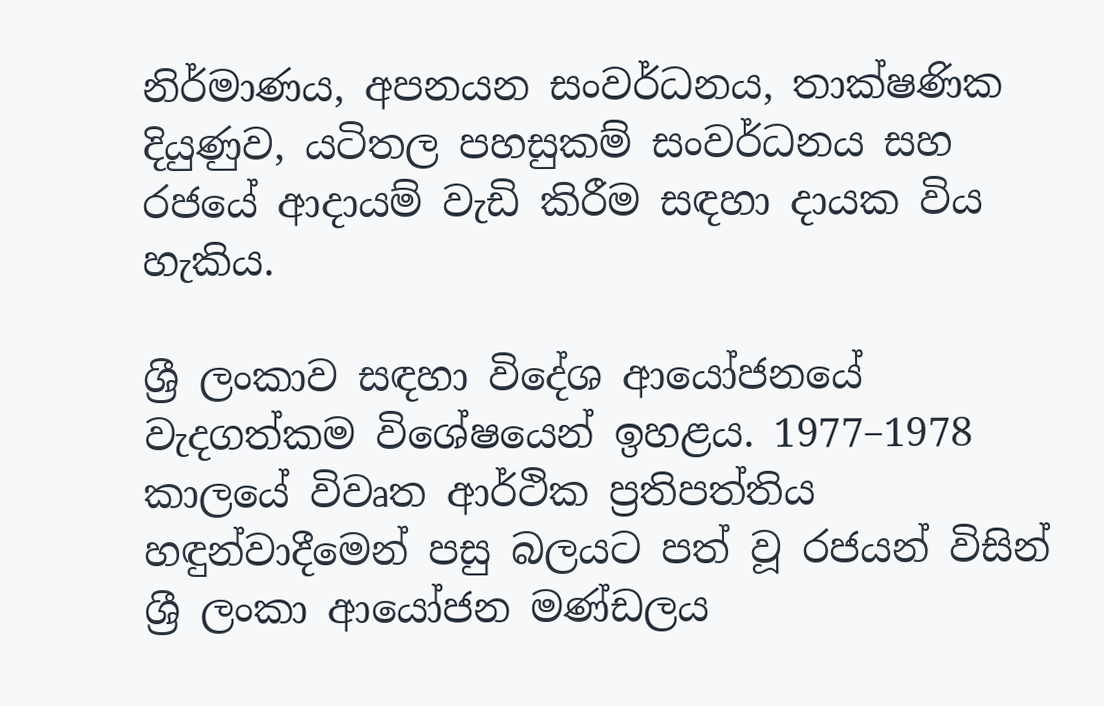නිර්මාණය, අපනයන සංවර්ධනය, තාක්ෂණික දියුණුව, යටිතල පහසුකම් සංවර්ධනය සහ රජයේ ආදායම් වැඩි කිරීම සඳහා දායක විය හැකිය.

ශ්‍රී ලංකාව සඳහා විදේශ ආයෝජනයේ වැදගත්කම විශේෂයෙන් ඉහළය. 1977–1978 කාලයේ විවෘත ආර්ථික ප්‍රතිපත්තිය හඳුන්වාදීමෙන් පසු බලයට පත් වූ රජයන් විසින් ශ්‍රී ලංකා ආයෝජන මණ්ඩලය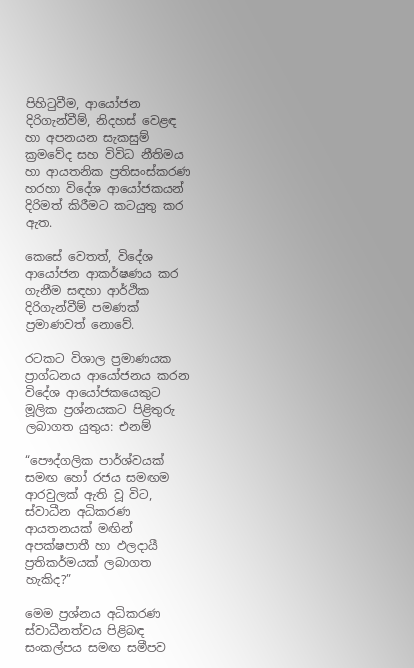පිහිටුවීම, ආයෝජන දිරිගැන්වීම්, නිදහස් වෙළඳ හා අපනයන සැකසුම් ක්‍රමවේද සහ විවිධ නීතිමය හා ආයතනික ප්‍රතිසංස්කරණ හරහා විදේශ ආයෝජකයන් දිරිමත් කිරීමට කටයුතු කර ඇත.

කෙසේ වෙතත්, විදේශ ආයෝජන ආකර්ෂණය කර ගැනීම සඳහා ආර්ථික දිරිගැන්වීම් පමණක් ප්‍රමාණවත් නොවේ.

රටකට විශාල ප්‍රමාණයක ප්‍රාග්ධනය ආයෝජනය කරන විදේශ ආයෝජකයෙකුට මූලික ප්‍රශ්නයකට පිළිතුරු ලබාගත යුතුය: එනම්

“පෞද්ගලික පාර්ශ්වයක් සමඟ හෝ රජය සමඟම ආරවුලක් ඇති වූ විට, ස්වාධීන අධිකරණ ආයතනයක් මඟින් අපක්ෂපාතී හා ඵලදායී ප්‍රතිකර්මයක් ලබාගත හැකිද?”

මෙම ප්‍රශ්නය අධිකරණ ස්වාධීනත්වය පිළිබඳ සංකල්පය සමඟ සමීපව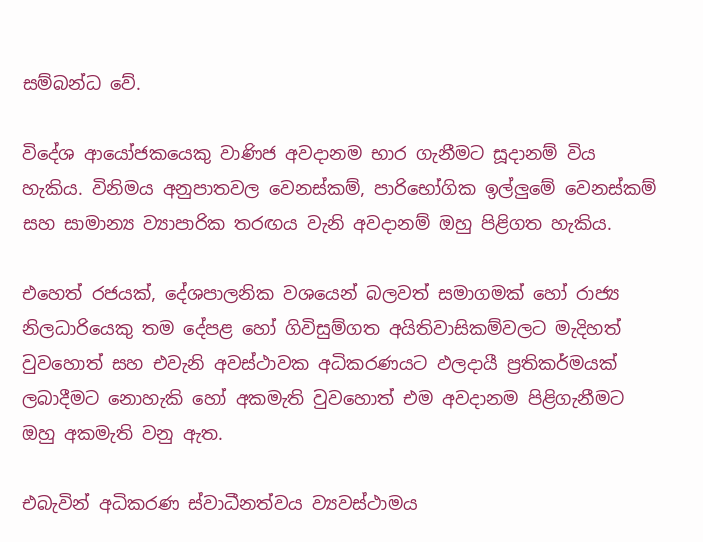සම්බන්ධ වේ.

විදේශ ආයෝජකයෙකු වාණිජ අවදානම භාර ගැනීමට සූදානම් විය හැකිය. විනිමය අනුපාතවල වෙනස්කම්, පාරිභෝගික ඉල්ලුමේ වෙනස්කම් සහ සාමාන්‍ය ව්‍යාපාරික තරඟය වැනි අවදානම් ඔහු පිළිගත හැකිය.

එහෙත් රජයක්, දේශපාලනික වශයෙන් බලවත් සමාගමක් හෝ රාජ්‍ය නිලධාරියෙකු තම දේපළ හෝ ගිවිසුම්ගත අයිතිවාසිකම්වලට මැදිහත් වුවහොත් සහ එවැනි අවස්ථාවක අධිකරණයට ඵලදායී ප්‍රතිකර්මයක් ලබාදීමට නොහැකි හෝ අකමැති වුවහොත් එම අවදානම පිළිගැනීමට ඔහු අකමැති වනු ඇත.

එබැවින් අධිකරණ ස්වාධීනත්වය ව්‍යවස්ථාමය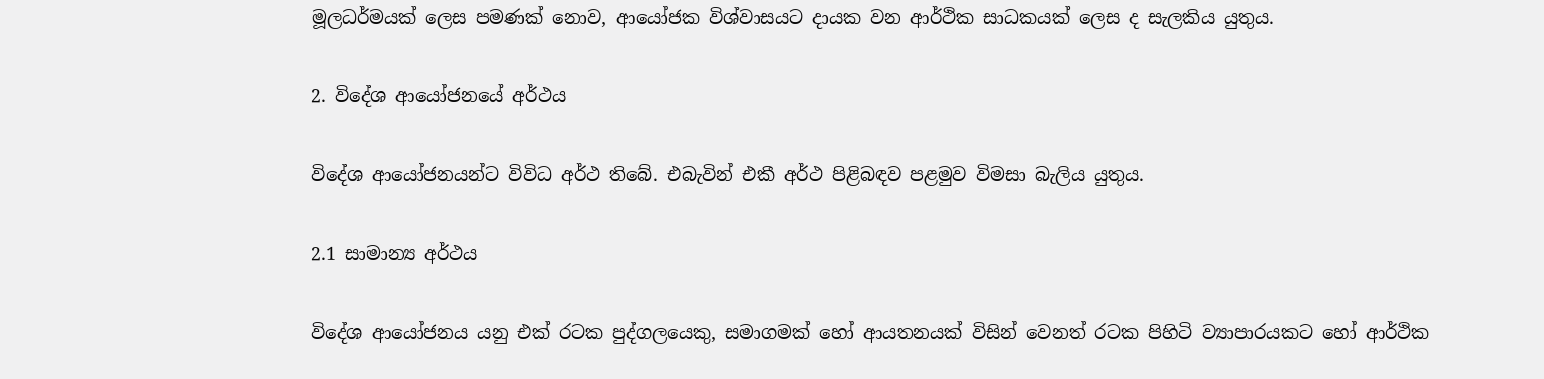මූලධර්මයක් ලෙස පමණක් නොව, ආයෝජක විශ්වාසයට දායක වන ආර්ථික සාධකයක් ලෙස ද සැලකිය යුතුය.

2. විදේශ ආයෝජනයේ අර්ථය

විදේශ ආයෝජනයන්ට විවිධ අර්ථ තිබේ. එබැවින් එකී අර්ථ පිළිබඳව පළමුව විමසා බැලිය යුතුය.

2.1 සාමාන්‍ය අර්ථය

විදේශ ආයෝජනය යනු එක් රටක පුද්ගලයෙකු, සමාගමක් හෝ ආයතනයක් විසින් වෙනත් රටක පිහිටි ව්‍යාපාරයකට හෝ ආර්ථික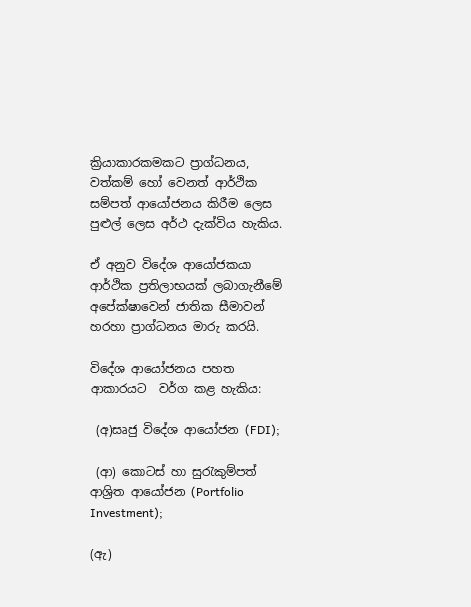ක්‍රියාකාරකමකට ප්‍රාග්ධනය, වත්කම් හෝ වෙනත් ආර්ථික සම්පත් ආයෝජනය කිරීම ලෙස පුළුල් ලෙස අර්ථ දැක්විය හැකිය.

ඒ අනුව විදේශ ආයෝජකයා ආර්ථික ප්‍රතිලාභයක් ලබාගැනීමේ අපේක්ෂාවෙන් ජාතික සීමාවන් හරහා ප්‍රාග්ධනය මාරු කරයි.

විදේශ ආයෝජනය පහත ආකාරයට  වර්ග කළ හැකිය:

 (අ)සෘජු විදේශ ආයෝජන (FDI);

 (ආ) කොටස් හා සුරැකුම්පත් ආශ්‍රිත ආයෝජන (Portfolio Investment);

(ඇ)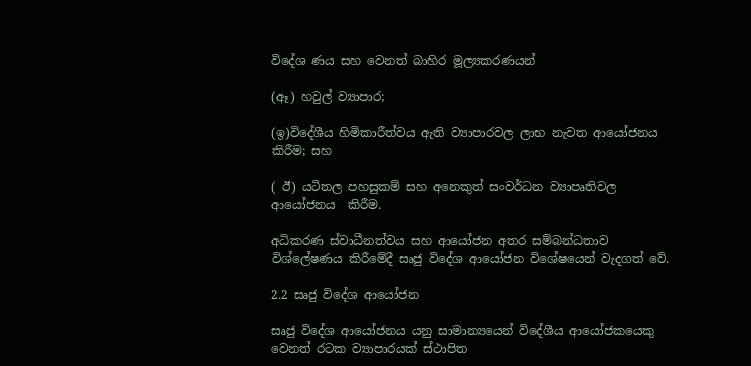විදේශ ණය සහ වෙනත් බාහිර මූල්‍යකරණයන්

(ඈ) හවුල් ව්‍යාපාර;

(ඉ)විදේශීය හිමිකාරීත්වය ඇති ව්‍යාපාරවල ලාභ නැවත ආයෝජනය කිරීම; සහ

( ඊ) යටිතල පහසුකම් සහ අනෙකුත් සංවර්ධන ව්‍යාපෘතිවල ආයෝජනය  කිරීම.

අධිකරණ ස්වාධීනත්වය සහ ආයෝජන අතර සම්බන්ධතාව විශ්ලේෂණය කිරීමේදී සෘජු විදේශ ආයෝජන විශේෂයෙන් වැදගත් වේ.

2.2 සෘජු විදේශ ආයෝජන

සෘජු විදේශ ආයෝජනය යනු සාමාන්‍යයෙන් විදේශීය ආයෝජකයෙකු වෙනත් රටක ව්‍යාපාරයක් ස්ථාපිත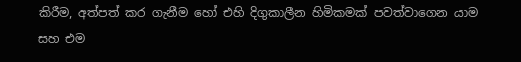කිරීම, අත්පත් කර ගැනීම හෝ එහි දිගුකාලීන හිමිකමක් පවත්වාගෙන යාම සහ එම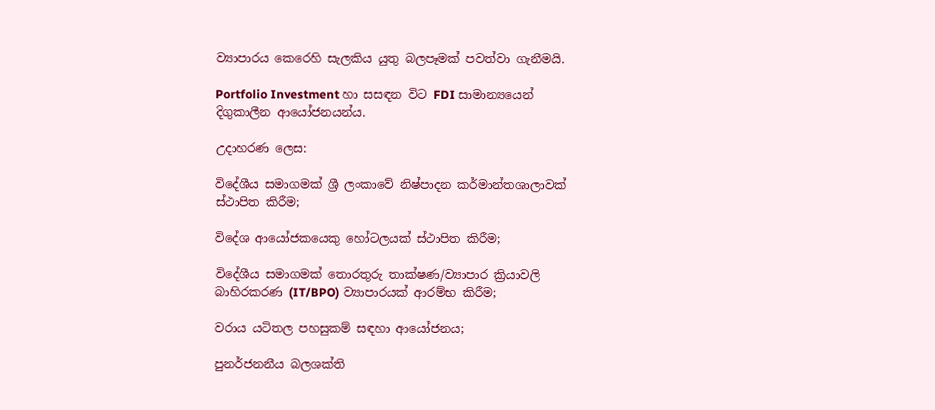ව්‍යාපාරය කෙරෙහි සැලකිය යුතු බලපෑමක් පවත්වා ගැනීමයි.

Portfolio Investment හා සසඳන විට FDI සාමාන්‍යයෙන් දිගුකාලීන ආයෝජනයන්ය.

උදාහරණ ලෙස:

විදේශීය සමාගමක් ශ්‍රී ලංකාවේ නිෂ්පාදන කර්මාන්තශාලාවක් ස්ථාපිත කිරීම;

විදේශ ආයෝජකයෙකු හෝටලයක් ස්ථාපිත කිරීම;

විදේශීය සමාගමක් තොරතුරු තාක්ෂණ/ව්‍යාපාර ක්‍රියාවලි බාහිරකරණ (IT/BPO) ව්‍යාපාරයක් ආරම්භ කිරීම;

වරාය යටිතල පහසුකම් සඳහා ආයෝජනය;

පුනර්ජනනීය බලශක්ති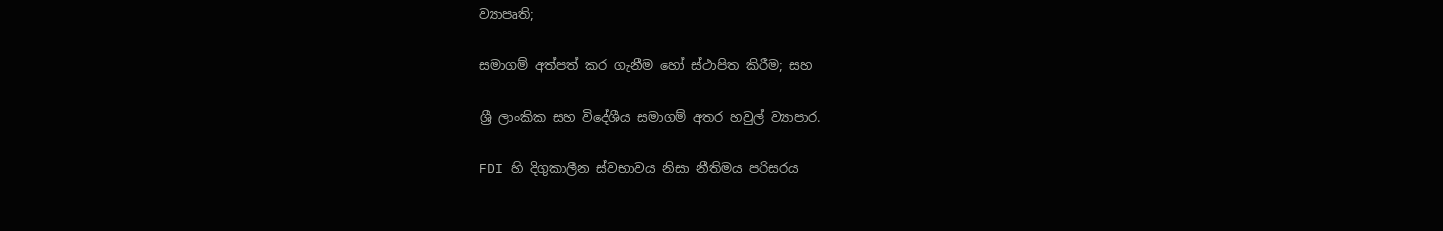ව්‍යාපෘති;

සමාගම් අත්පත් කර ගැනීම හෝ ස්ථාපිත කිරීම; සහ

ශ්‍රී ලාංකික සහ විදේශීය සමාගම් අතර හවුල් ව්‍යාපාර.

FDI හි දිගුකාලීන ස්වභාවය නිසා නීතිමය පරිසරය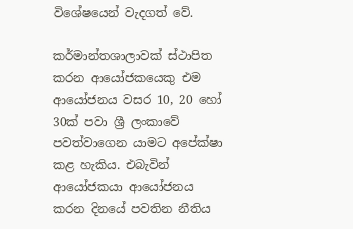විශේෂයෙන් වැදගත් වේ.

කර්මාන්තශාලාවක් ස්ථාපිත කරන ආයෝජකයෙකු එම ආයෝජනය වසර 10, 20 හෝ 30ක් පවා ශ්‍රී ලංකාවේ පවත්වාගෙන යාමට අපේක්ෂා කළ හැකිය. එබැවින් ආයෝජකයා ආයෝජනය කරන දිනයේ පවතින නීතිය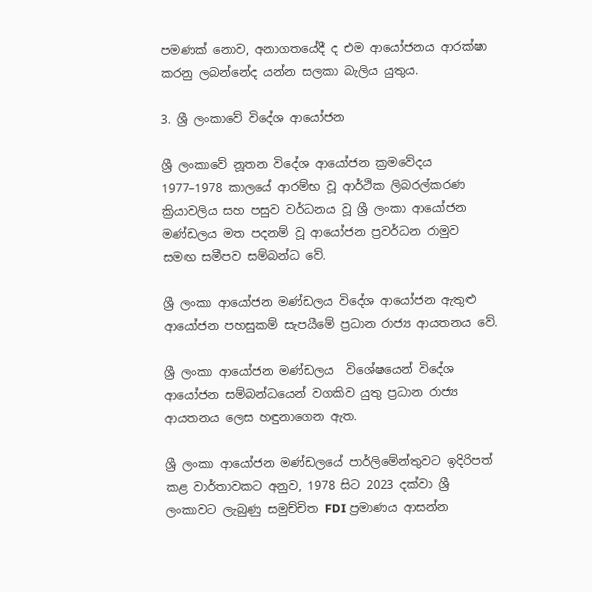පමණක් නොව, අනාගතයේදී ද එම ආයෝජනය ආරක්ෂා කරනු ලබන්නේද යන්න සලකා බැලිය යුතුය.

3. ශ්‍රී ලංකාවේ විදේශ ආයෝජන

ශ්‍රී ලංකාවේ නූතන විදේශ ආයෝජන ක්‍රමවේදය 1977–1978 කාලයේ ආරම්භ වූ ආර්ථික ලිබරල්කරණ ක්‍රියාවලිය සහ පසුව වර්ධනය වූ ශ්‍රී ලංකා ආයෝජන මණ්ඩලය මත පදනම් වූ ආයෝජන ප්‍රවර්ධන රාමුව සමඟ සමීපව සම්බන්ධ වේ.

ශ්‍රී ලංකා ආයෝජන මණ්ඩලය විදේශ ආයෝජන ඇතුළු ආයෝජන පහසුකම් සැපයීමේ ප්‍රධාන රාජ්‍ය ආයතනය වේ.

ශ්‍රී ලංකා ආයෝජන මණ්ඩලය  විශේෂයෙන් විදේශ ආයෝජන සම්බන්ධයෙන් වගකිව යුතු ප්‍රධාන රාජ්‍ය ආයතනය ලෙස හඳුනාගෙන ඇත.

ශ්‍රී ලංකා ආයෝජන මණ්ඩලයේ පාර්ලිමේන්තුවට ඉදිරිපත් කළ වාර්තාවකට අනුව, 1978 සිට 2023 දක්වා ශ්‍රී ලංකාවට ලැබුණු සමුච්චිත FDI ප්‍රමාණය ආසන්න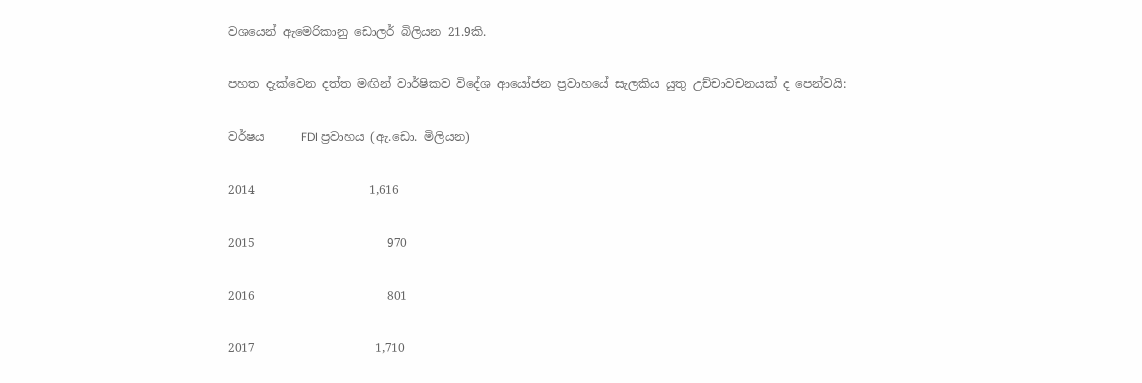වශයෙන් ඇමෙරිකානු ඩොලර් බිලියන 21.9කි.

පහත දැක්වෙන දත්ත මඟින් වාර්ෂිකව විදේශ ආයෝජන ප්‍රවාහයේ සැලකිය යුතු උච්චාවචනයක් ද පෙන්වයි:

වර්ෂය      FDI ප්‍රවාහය (ඇ.ඩො. මිලියන)

2014                   1,616

2015                      970

2016                      801

2017                    1,710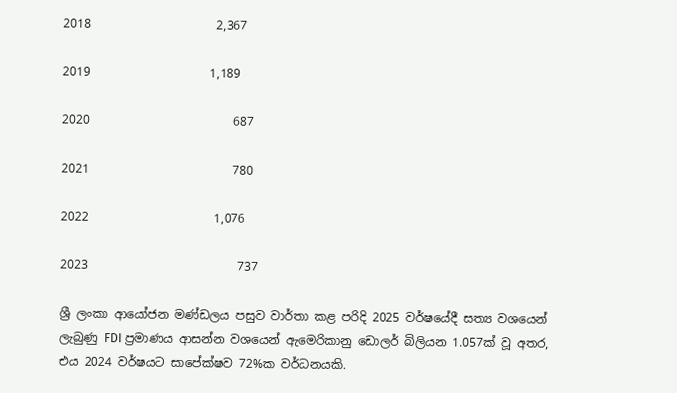2018                     2,367

2019                    1,189

2020                        687

2021                        780

2022                     1,076

2023                         737

ශ්‍රී ලංකා ආයෝජන මණ්ඩලය පසුව වාර්තා කළ පරිදි 2025 වර්ෂයේදී සත්‍ය වශයෙන් ලැබුණු FDI ප්‍රමාණය ආසන්න වශයෙන් ඇමෙරිකානු ඩොලර් බිලියන 1.057ක් වූ අතර, එය 2024 වර්ෂයට සාපේක්ෂව 72%ක වර්ධනයකි.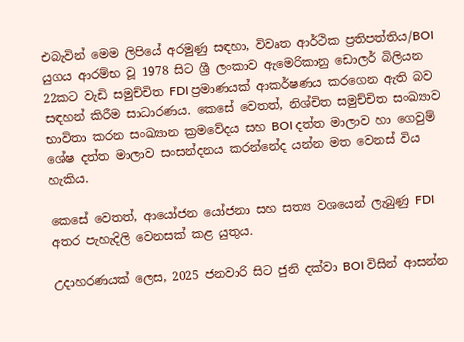එබැවින් මෙම ලිපියේ අරමුණු සඳහා, විවෘත ආර්ථික ප්‍රතිපත්තිය/BOI යුගය ආරම්භ වූ 1978 සිට ශ්‍රී ලංකාව ඇමෙරිකානු ඩොලර් බිලියන 22කට වැඩි සමුච්චිත FDI ප්‍රමාණයක් ආකර්ෂණය කරගෙන ඇති බව සඳහන් කිරීම සාධාරණය. කෙසේ වෙතත්, නිශ්චිත සමුච්චිත සංඛ්‍යාව භාවිතා කරන සංඛ්‍යාන ක්‍රමවේදය සහ BOI දත්ත මාලාව හා ගෙවුම් ශේෂ දත්ත මාලාව සංසන්දනය කරන්නේද යන්න මත වෙනස් විය හැකිය.

කෙසේ වෙතත්, ආයෝජන යෝජනා සහ සත්‍ය වශයෙන් ලැබුණු FDI අතර පැහැදිලි වෙනසක් කළ යුතුය.

උදාහරණයක් ලෙස, 2025 ජනවාරි සිට ජුනි දක්වා BOI විසින් ආසන්න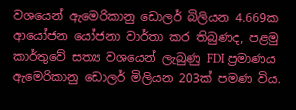වශයෙන් ඇමෙරිකානු ඩොලර් බිලියන 4.669ක ආයෝජන යෝජනා වාර්තා කර තිබුණද, පළමු කාර්තුවේ සත්‍ය වශයෙන් ලැබුණු FDI ප්‍රමාණය ඇමෙරිකානු ඩොලර් මිලියන 203ක් පමණ විය.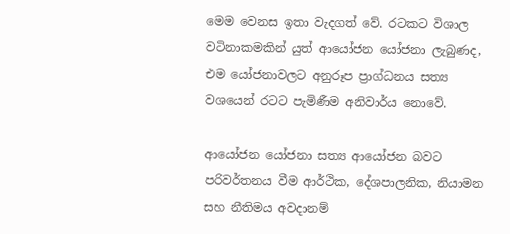මෙම වෙනස ඉතා වැදගත් වේ. රටකට විශාල වටිනාකමකින් යුත් ආයෝජන යෝජනා ලැබුණද, එම යෝජනාවලට අනුරූප ප්‍රාග්ධනය සත්‍ය වශයෙන් රටට පැමිණීම අනිවාර්ය නොවේ.

ආයෝජන යෝජනා සත්‍ය ආයෝජන බවට පරිවර්තනය වීම ආර්ථික, දේශපාලනික, නියාමන සහ නීතිමය අවදානම්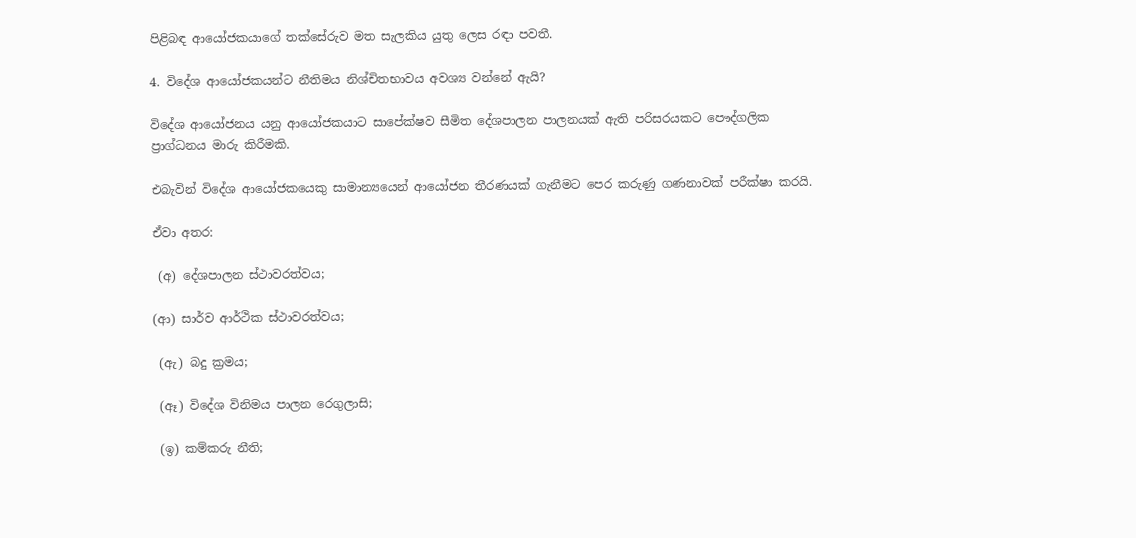පිළිබඳ ආයෝජකයාගේ තක්සේරුව මත සැලකිය යුතු ලෙස රඳා පවතී.

4. විදේශ ආයෝජකයන්ට නීතිමය නිශ්චිතභාවය අවශ්‍ය වන්නේ ඇයි?

විදේශ ආයෝජනය යනු ආයෝජකයාට සාපේක්ෂව සීමිත දේශපාලන පාලනයක් ඇති පරිසරයකට පෞද්ගලික ප්‍රාග්ධනය මාරු කිරීමකි.

එබැවින් විදේශ ආයෝජකයෙකු සාමාන්‍යයෙන් ආයෝජන තීරණයක් ගැනීමට පෙර කරුණු ගණනාවක් පරීක්ෂා කරයි.

ඒවා අතර:

 (අ) දේශපාලන ස්ථාවරත්වය;

(ආ) සාර්ව ආර්ථික ස්ථාවරත්වය;

 (ඇ) බදු ක්‍රමය;

 (ඈ) විදේශ විනිමය පාලන රෙගුලාසි;

 (ඉ) කම්කරු නීති;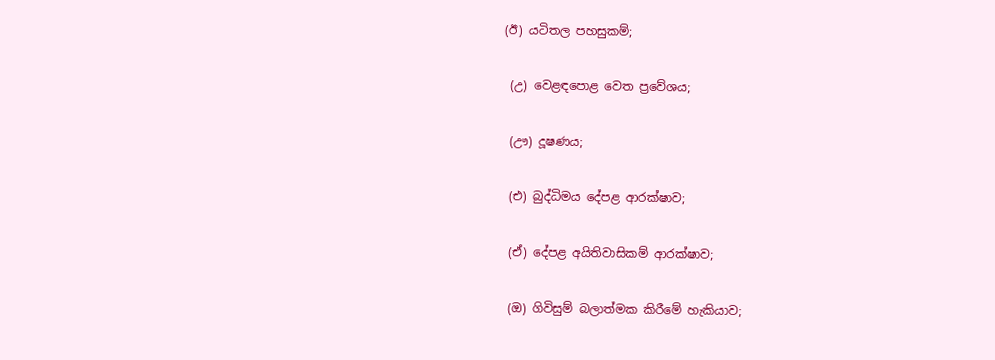(ඊ) යටිතල පහසුකම්;

 (උ) වෙළඳපොළ වෙත ප්‍රවේශය;

 (ඌ) දූෂණය;

 (එ) බුද්ධිමය දේපළ ආරක්ෂාව;

 (ඒ) දේපළ අයිතිවාසිකම් ආරක්ෂාව;

 (ඔ) ගිවිසුම් බලාත්මක කිරීමේ හැකියාව;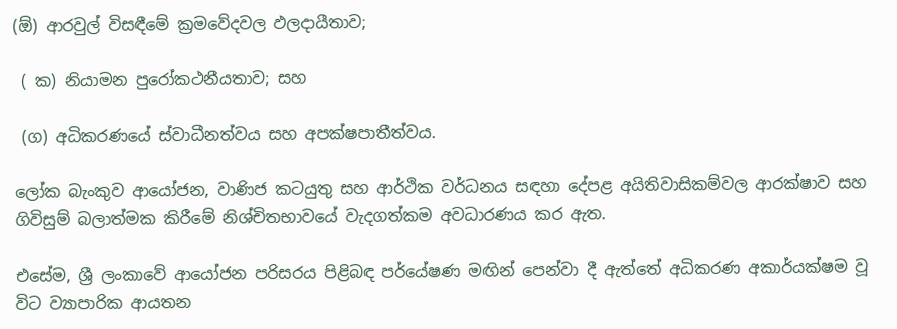(ඕ) ආරවුල් විසඳීමේ ක්‍රමවේදවල ඵලදායීතාව;

 ( ක) නියාමන පුරෝකථනීයතාව; සහ

 (ග) අධිකරණයේ ස්වාධීනත්වය සහ අපක්ෂපාතීත්වය.

ලෝක බැංකුව ආයෝජන, වාණිජ කටයුතු සහ ආර්ථික වර්ධනය සඳහා දේපළ අයිතිවාසිකම්වල ආරක්ෂාව සහ ගිවිසුම් බලාත්මක කිරීමේ නිශ්චිතභාවයේ වැදගත්කම අවධාරණය කර ඇත.

එසේම, ශ්‍රී ලංකාවේ ආයෝජන පරිසරය පිළිබඳ පර්යේෂණ මඟින් පෙන්වා දී ඇත්තේ අධිකරණ අකාර්යක්ෂම වූ විට ව්‍යාපාරික ආයතන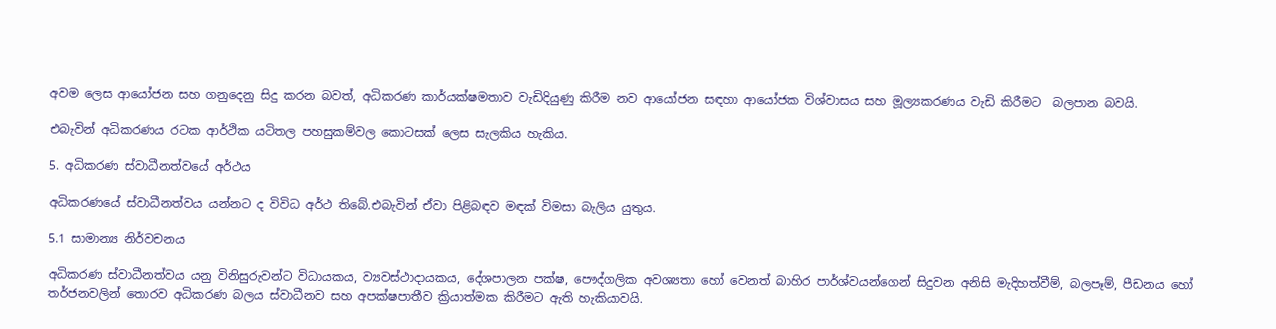අවම ලෙස ආයෝජන සහ ගනුදෙනු සිදු කරන බවත්, අධිකරණ කාර්යක්ෂමතාව වැඩිදියුණු කිරීම නව ආයෝජන සඳහා ආයෝජක විශ්වාසය සහ මූල්‍යකරණය වැඩි කිරීමට  බලපාන බවයි.

එබැවින් අධිකරණය රටක ආර්ථික යටිතල පහසුකම්වල කොටසක් ලෙස සැලකිය හැකිය.

5. අධිකරණ ස්වාධීනත්වයේ අර්ථය

අධිකරණයේ ස්වාධීනත්වය යන්නට ද විවිධ අර්ථ තිබේ.එබැවින් ඒවා පිළිබඳව මඳක් විමසා බැලිය යුතුය.

5.1 සාමාන්‍ය නිර්වචනය

අධිකරණ ස්වාධීනත්වය යනු විනිසුරුවන්ට විධායකය, ව්‍යවස්ථාදායකය, දේශපාලන පක්ෂ, පෞද්ගලික අවශ්‍යතා හෝ වෙනත් බාහිර පාර්ශ්වයන්ගෙන් සිදුවන අනිසි මැදිහත්වීම්, බලපෑම්, පීඩනය හෝ තර්ජනවලින් තොරව අධිකරණ බලය ස්වාධීනව සහ අපක්ෂපාතීව ක්‍රියාත්මක කිරීමට ඇති හැකියාවයි.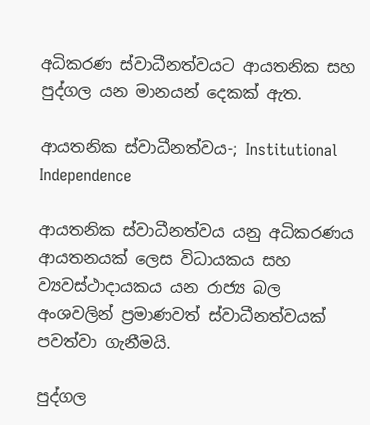අධිකරණ ස්වාධීනත්වයට ආයතනික සහ පුද්ගල යන මානයන් දෙකක් ඇත.

ආයතනික ස්වාධීනත්වය-; Institutional Independence

ආයතනික ස්වාධීනත්වය යනු අධිකරණය ආයතනයක් ලෙස විධායකය සහ ව්‍යවස්ථාදායකය යන රාජ්‍ය බල අංශවලින් ප්‍රමාණවත් ස්වාධීනත්වයක් පවත්වා ගැනීමයි.

පුද්ගල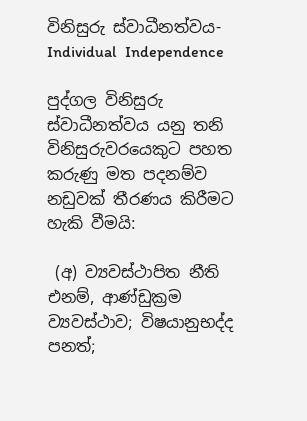විනිසුරු ස්වාධීනත්වය-  Individual  Independence

පුද්ගල විනිසුරු ස්වාධීනත්වය යනු තනි විනිසුරුවරයෙකුට පහත කරුණු මත පදනම්ව නඩුවක් තීරණය කිරීමට හැකි වීමයි:

 (අ) ව්‍යවස්ථාපිත නීති එනම්, ආණ්ඩුක්‍රම ව්‍යවස්ථාව; විෂයානුභද්ද පනත්;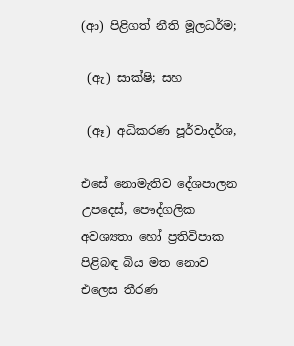(ආ) පිළිගත් නීති මූලධර්ම;

 (ඇ) සාක්ෂි; සහ

 (ඈ) අධිකරණ පූර්වාදර්ශ,

එසේ නොමැතිව දේශපාලන උපදෙස්, පෞද්ගලික අවශ්‍යතා හෝ ප්‍රතිවිපාක පිළිබඳ බිය මත නොව එලෙස තීරණ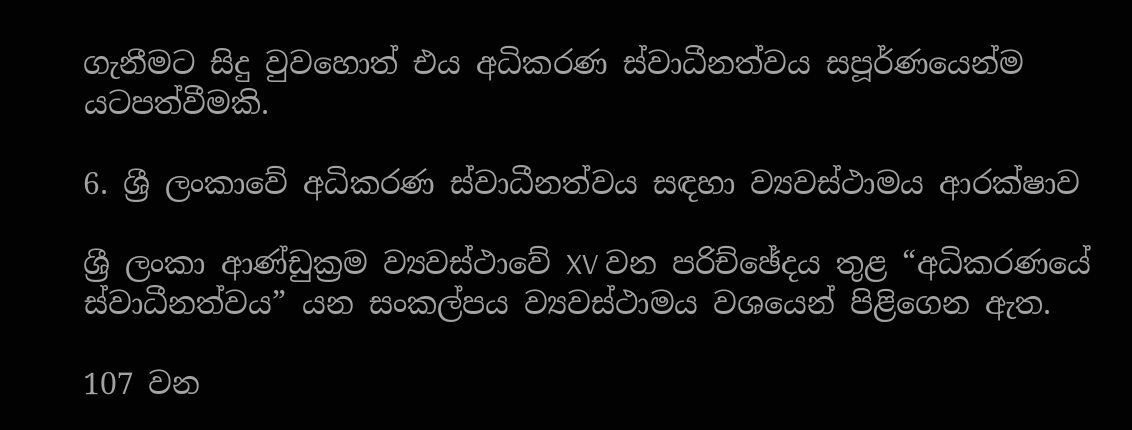ගැනීමට සිදු වුවහොත් එය අධිකරණ ස්වාධීනත්වය සපූර්ණයෙන්ම යටපත්වීමකි.

6. ශ්‍රී ලංකාවේ අධිකරණ ස්වාධීනත්වය සඳහා ව්‍යවස්ථාමය ආරක්ෂාව

ශ්‍රී ලංකා ආණ්ඩුක්‍රම ව්‍යවස්ථාවේ XV වන පරිච්ඡේදය තුළ “අධිකරණයේ ස්වාධීනත්වය” යන සංකල්පය ව්‍යවස්ථාමය වශයෙන් පිළිගෙන ඇත.

107 වන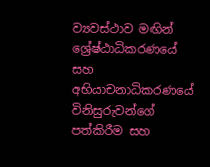ව්‍යවස්ථාව මඟින් ශ්‍රේෂ්ඨාධිකරණයේ සහ අභියාචනාධිකරණයේ විනිසුරුවන්ගේ පත්කිරීම සහ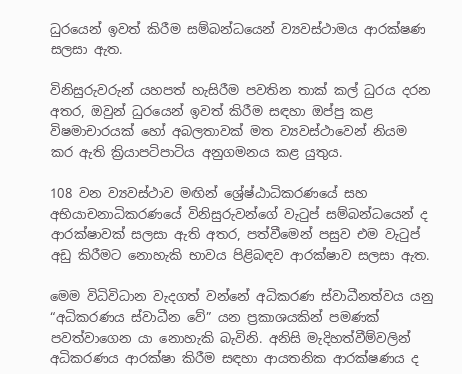ධුරයෙන් ඉවත් කිරීම සම්බන්ධයෙන් ව්‍යවස්ථාමය ආරක්ෂණ සලසා ඇත.

විනිසුරුවරුන් යහපත් හැසිරීම පවතින තාක් කල් ධුරය දරන අතර, ඔවුන් ධුරයෙන් ඉවත් කිරීම සඳහා ඔප්පු කළ විෂමාචාරයක් හෝ අබලතාවක් මත ව්‍යවස්ථාවෙන් නියම කර ඇති ක්‍රියාපටිපාටිය අනුගමනය කළ යුතුය.

108 වන ව්‍යවස්ථාව මඟින් ශ්‍රේෂ්ඨාධිකරණයේ සහ අභියාචනාධිකරණයේ විනිසුරුවන්ගේ වැටුප් සම්බන්ධයෙන් ද ආරක්ෂාවක් සලසා ඇති අතර, පත්වීමෙන් පසුව එම වැටුප් අඩු කිරීමට නොහැකි භාවය පිළිබඳව ආරක්ෂාව සලසා ඇත.

මෙම විධිවිධාන වැදගත් වන්නේ අධිකරණ ස්වාධීනත්වය යනු “අධිකරණය ස්වාධීන වේ” යන ප්‍රකාශයකින් පමණක් පවත්වාගෙන යා නොහැකි බැවිනි. අනිසි මැදිහත්වීම්වලින් අධිකරණය ආරක්ෂා කිරීම සඳහා ආයතනික ආරක්ෂණය ද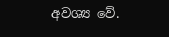අවශ්‍ය වේ.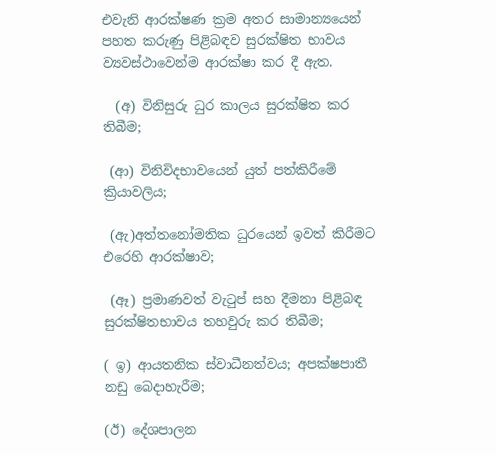එවැනි ආරක්ෂණ ක්‍රම අතර සාමාන්‍යයෙන් පහත කරුණු පිළිබඳව සුරක්ෂිත භාවය ව්‍යවස්ථාවෙන්ම ආරක්ෂා කර දී ඇත.

  (අ) විනිසුරු ධුර කාලය සුරක්ෂිත කර තිබීම;

 (ආ) විනිවිදභාවයෙන් යුත් පත්කිරීමේ ක්‍රියාවලිය;

 (ඇ)අත්තනෝමතික ධුරයෙන් ඉවත් කිරීමට   එරෙහි ආරක්ෂාව;

 (ඈ) ප්‍රමාණවත් වැටුප් සහ දීමනා පිළිබඳ සුරක්ෂිතභාවය තහවුරු කර තිබීම;

( ඉ) ආයතනික ස්වාධීනත්වය; අපක්ෂපාතී නඩු බෙදාහැරීම;

(ඊ) දේශපාලන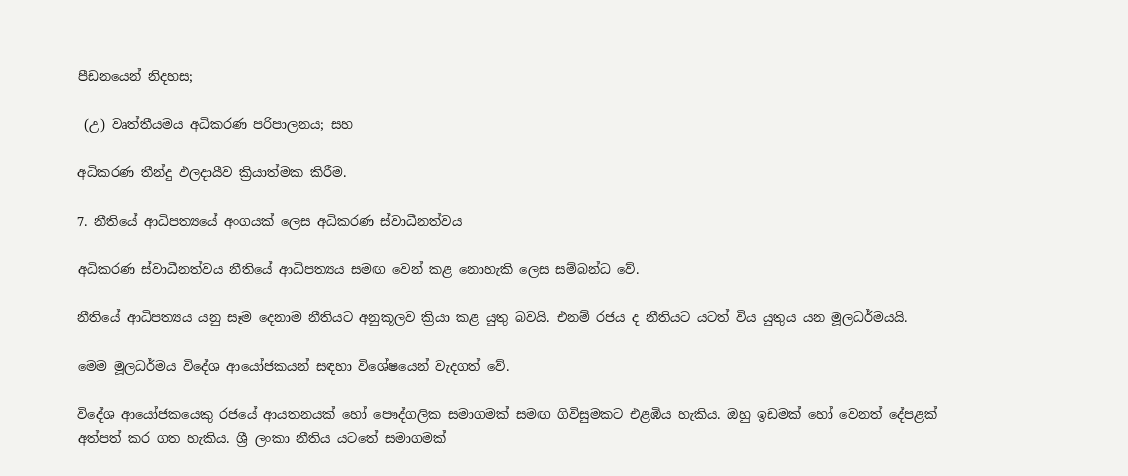පීඩනයෙන් නිදහස;

 (උ) වෘත්තීයමය අධිකරණ පරිපාලනය; සහ

අධිකරණ තීන්දු ඵලදායීව ක්‍රියාත්මක කිරීම.

7. නීතියේ ආධිපත්‍යයේ අංගයක් ලෙස අධිකරණ ස්වාධීනත්වය

අධිකරණ ස්වාධීනත්වය නීතියේ ආධිපත්‍යය සමඟ වෙන් කළ නොහැකි ලෙස සම්බන්ධ වේ.

නීතියේ ආධිපත්‍යය යනු සෑම දෙනාම නීතියට අනුකූලව ක්‍රියා කළ යුතු බවයි. එනම් රජය ද නීතියට යටත් විය යුතුය යන මූලධර්මයයි.

මෙම මූලධර්මය විදේශ ආයෝජකයන් සඳහා විශේෂයෙන් වැදගත් වේ.

විදේශ ආයෝජකයෙකු රජයේ ආයතනයක් හෝ පෞද්ගලික සමාගමක් සමඟ ගිවිසුමකට එළඹිය හැකිය. ඔහු ඉඩමක් හෝ වෙනත් දේපළක් අත්පත් කර ගත හැකිය. ශ්‍රී ලංකා නීතිය යටතේ සමාගමක්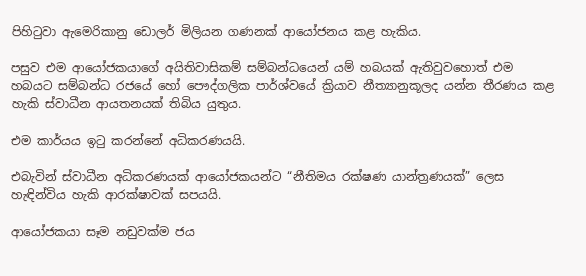පිහිටුවා ඇමෙරිකානු ඩොලර් මිලියන ගණනක් ආයෝජනය කළ හැකිය.

පසුව එම ආයෝජකයාගේ අයිතිවාසිකම් සම්බන්ධයෙන් යම් හබයක් ඇතිවුවහොත් එම හබයට සම්බන්ධ රජයේ හෝ පෞද්ගලික පාර්ශ්වයේ ක්‍රියාව නීත්‍යානුකූලද යන්න තීරණය කළ හැකි ස්වාධීන ආයතනයක් තිබිය යුතුය.

එම කාර්යය ඉටු කරන්නේ අධිකරණයයි.

එබැවින් ස්වාධීන අධිකරණයක් ආයෝජකයන්ට “නීතිමය රක්ෂණ යාන්ත්‍රණයක්” ලෙස හැඳින්විය හැකි ආරක්ෂාවක් සපයයි.

ආයෝජකයා සෑම නඩුවක්ම ජය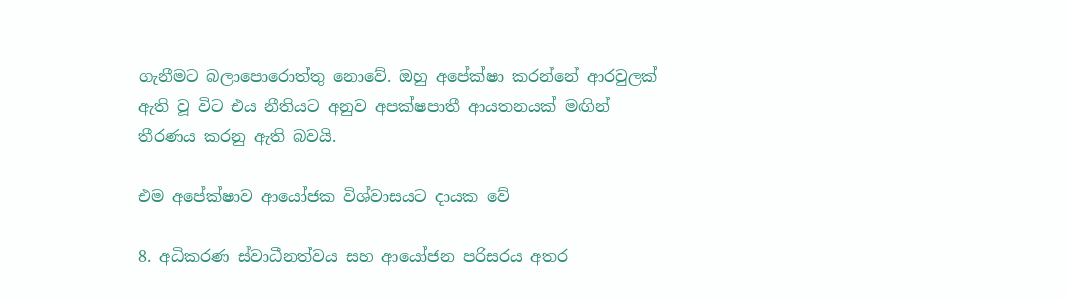ගැනීමට බලාපොරොත්තු නොවේ. ඔහු අපේක්ෂා කරන්නේ ආරවුලක් ඇති වූ විට එය නීතියට අනුව අපක්ෂපාතී ආයතනයක් මඟින් තීරණය කරනු ඇති බවයි.

එම අපේක්ෂාව ආයෝජක විශ්වාසයට දායක වේ

8. අධිකරණ ස්වාධීනත්වය සහ ආයෝජන පරිසරය අතර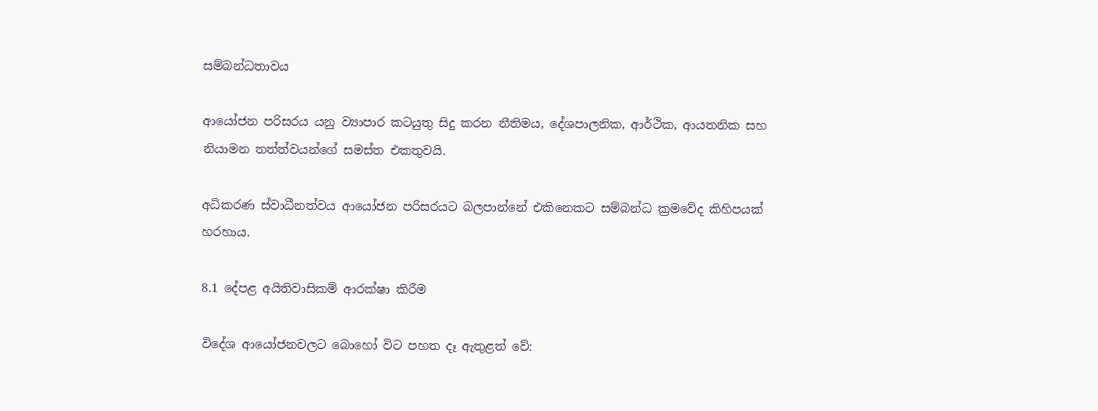සම්බන්ධතාවය

ආයෝජන පරිසරය යනු ව්‍යාපාර කටයුතු සිදු කරන නීතිමය, දේශපාලනික, ආර්ථික, ආයතනික සහ නියාමන තත්ත්වයන්ගේ සමස්ත එකතුවයි.

අධිකරණ ස්වාධීනත්වය ආයෝජන පරිසරයට බලපාන්නේ එකිනෙකට සම්බන්ධ ක්‍රමවේද කිහිපයක් හරහාය.

8.1 දේපළ අයිතිවාසිකම් ආරක්ෂා කිරීම

විදේශ ආයෝජනවලට බොහෝ විට පහත දෑ ඇතුළත් වේ: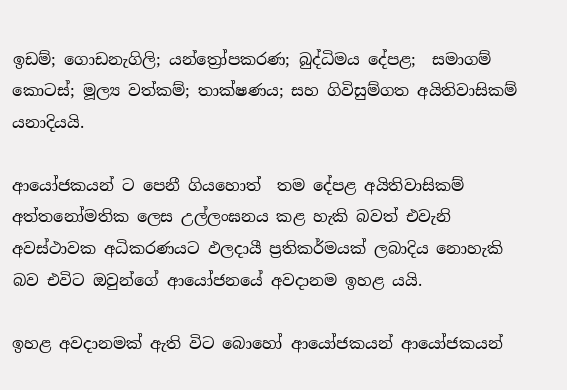ඉඩම්; ගොඩනැගිලි; යන්ත්‍රෝපකරණ; බුද්ධිමය දේපළ;  සමාගම් කොටස්; මූල්‍ය වත්කම්; තාක්ෂණය; සහ ගිවිසුම්ගත අයිතිවාසිකම් යනාදියයි.

ආයෝජකයන් ට පෙනී ගියහොත්  තම දේපළ අයිතිවාසිකම් අත්තනෝමතික ලෙස උල්ලංඝනය කළ හැකි බවත් එවැනි අවස්ථාවක අධිකරණයට ඵලදායී ප්‍රතිකර්මයක් ලබාදිය නොහැකි බව එවිට ඔවුන්ගේ ආයෝජනයේ අවදානම ඉහළ යයි.

ඉහළ අවදානමක් ඇති විට බොහෝ ආයෝජකයන් ආයෝජකයන්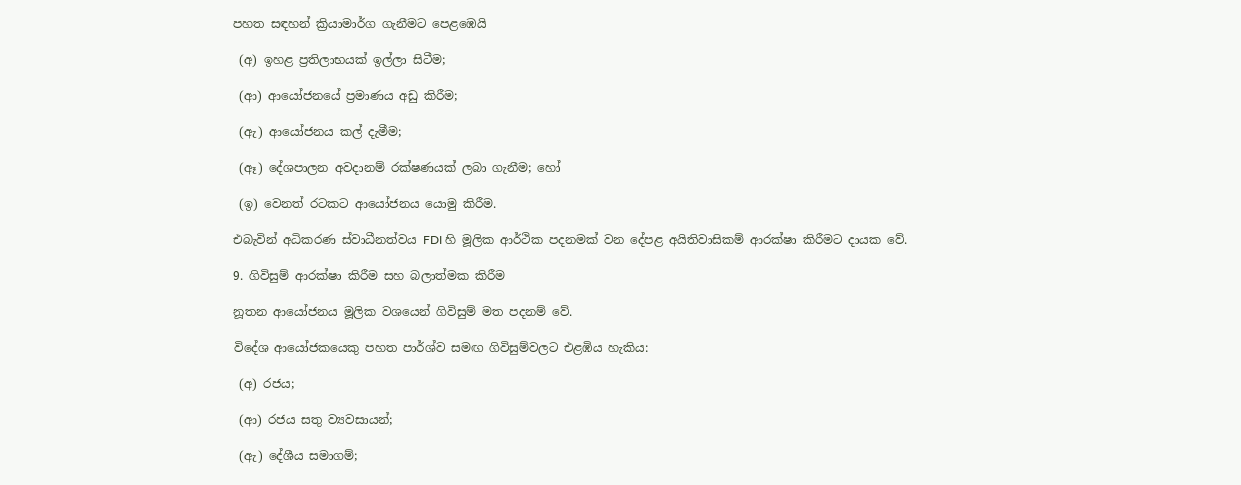පහත සඳහන් ක්‍රියාමාර්ග ගැනීමට පෙළඹෙයි

 (අ) ඉහළ ප්‍රතිලාභයක් ඉල්ලා සිටීම;

 (ආ) ආයෝජනයේ ප්‍රමාණය අඩු කිරීම;

 (ඇ) ආයෝජනය කල් දැමීම;

 (ඈ) දේශපාලන අවදානම් රක්ෂණයක් ලබා ගැනීම; හෝ

 (ඉ) වෙනත් රටකට ආයෝජනය යොමු කිරීම.

එබැවින් අධිකරණ ස්වාධීනත්වය FDI හි මූලික ආර්ථික පදනමක් වන දේපළ අයිතිවාසිකම් ආරක්ෂා කිරීමට දායක වේ.

9. ගිවිසුම් ආරක්ෂා කිරීම සහ බලාත්මක කිරීම

නූතන ආයෝජනය මූලික වශයෙන් ගිවිසුම් මත පදනම් වේ.

විදේශ ආයෝජකයෙකු පහත පාර්ශ්ව සමඟ ගිවිසුම්වලට එළඹිය හැකිය:

 (අ) රජය;

 (ආ) රජය සතු ව්‍යවසායන්;

 (ඇ) දේශීය සමාගම්;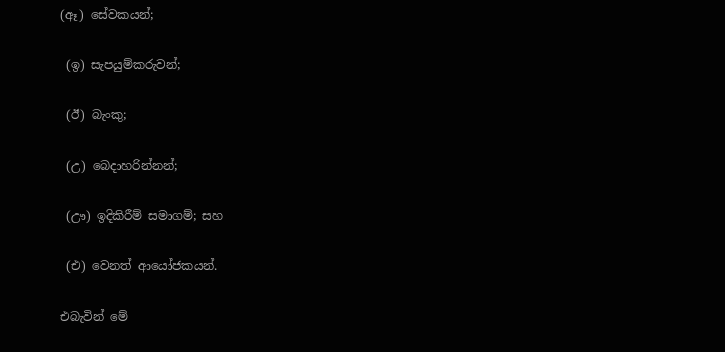(ඈ) සේවකයන්;

 (ඉ) සැපයුම්කරුවන්;

 (ඊ) බැංකු;

 (උ) බෙදාහරින්නන්;

 (ඌ) ඉදිකිරීම් සමාගම්; සහ

 (එ) වෙනත් ආයෝජකයන්.

එබැවින් මේ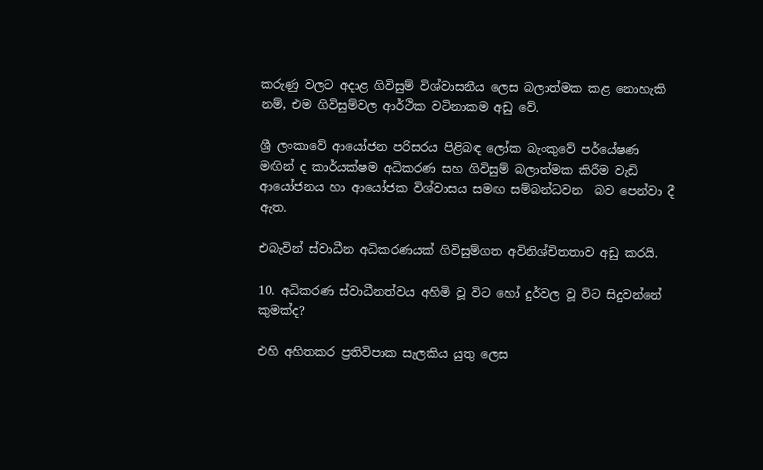කරුණු වලට අදාළ ගිවිසුම් විශ්වාසනීය ලෙස බලාත්මක කළ නොහැකි නම්, එම ගිවිසුම්වල ආර්ථික වටිනාකම අඩු වේ.

ශ්‍රී ලංකාවේ ආයෝජන පරිසරය පිළිබඳ ලෝක බැංකුවේ පර්යේෂණ මඟින් ද කාර්යක්ෂම අධිකරණ සහ ගිවිසුම් බලාත්මක කිරීම වැඩි ආයෝජනය හා ආයෝජක විශ්වාසය සමඟ සම්බන්ධවන  බව පෙන්වා දී ඇත.

එබැවින් ස්වාධීන අධිකරණයක් ගිවිසුම්ගත අවිනිශ්චිතතාව අඩු කරයි.

10. අධිකරණ ස්වාධීනත්වය අහිමි වූ විට හෝ දුර්වල වූ විට සිදුවන්නේ කුමක්ද?

එහි අහිතකර ප්‍රතිවිපාක සැලකිය යුතු ලෙස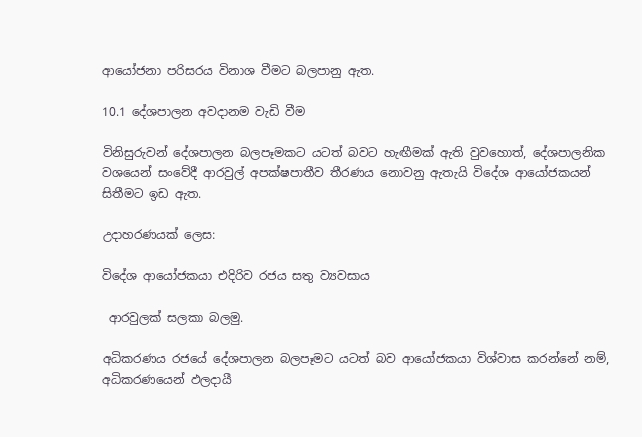ආයෝජනා පරිසරය විනාශ වීමට බලපානු ඇත.

10.1 දේශපාලන අවදානම වැඩි වීම

විනිසුරුවන් දේශපාලන බලපෑමකට යටත් බවට හැඟීමක් ඇති වුවහොත්, දේශපාලනික වශයෙන් සංවේදී ආරවුල් අපක්ෂපාතීව තීරණය නොවනු ඇතැයි විදේශ ආයෝජකයන් සිතීමට ඉඩ ඇත.

උදාහරණයක් ලෙස:

විදේශ ආයෝජකයා එදිරිව රජය සතු ව්‍යවසාය

 ආරවුලක් සලකා බලමු.

අධිකරණය රජයේ දේශපාලන බලපෑමට යටත් බව ආයෝජකයා විශ්වාස කරන්නේ නම්, අධිකරණයෙන් ඵලදායී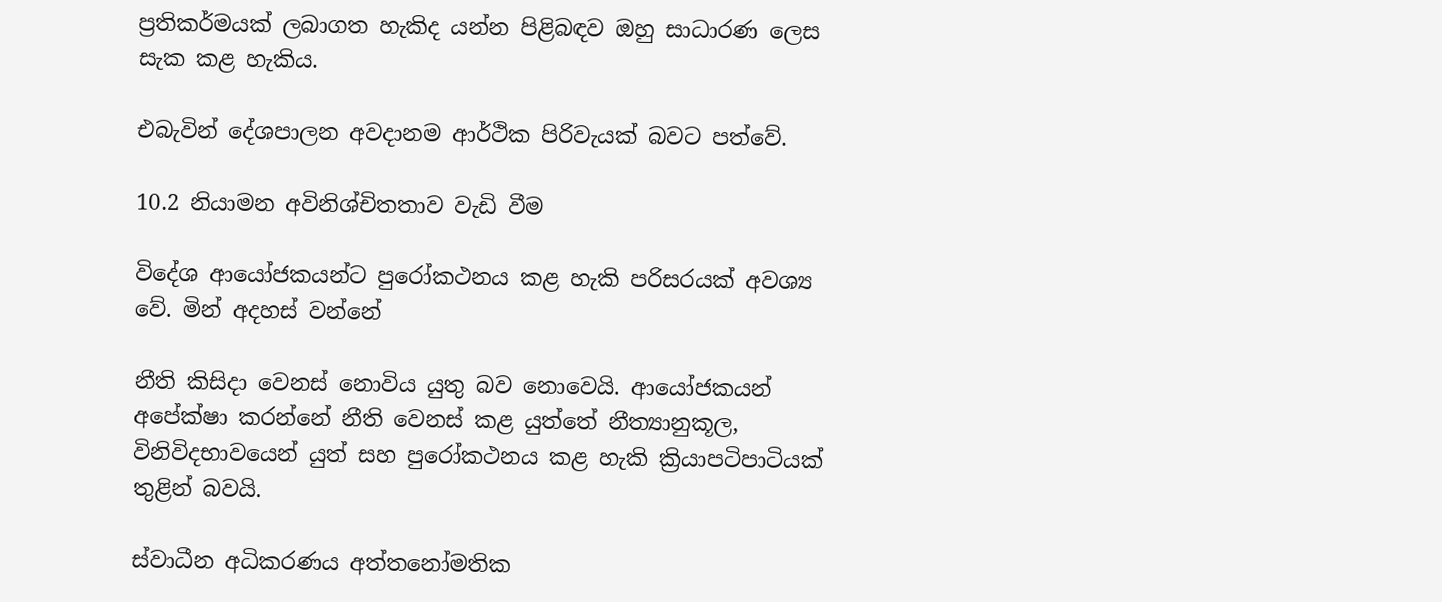ප්‍රතිකර්මයක් ලබාගත හැකිද යන්න පිළිබඳව ඔහු සාධාරණ ලෙස සැක කළ හැකිය.

එබැවින් දේශපාලන අවදානම ආර්ථික පිරිවැයක් බවට පත්වේ.

10.2 නියාමන අවිනිශ්චිතතාව වැඩි වීම

විදේශ ආයෝජකයන්ට පුරෝකථනය කළ හැකි පරිසරයක් අවශ්‍ය වේ. මින් අදහස් වන්නේ

නීති කිසිදා වෙනස් නොවිය යුතු බව නොවෙයි. ආයෝජකයන් අපේක්ෂා කරන්නේ නීති වෙනස් කළ යුත්තේ නීත්‍යානුකූල, විනිවිදභාවයෙන් යුත් සහ පුරෝකථනය කළ හැකි ක්‍රියාපටිපාටියක් තුළින් බවයි.

ස්වාධීන අධිකරණය අත්තනෝමතික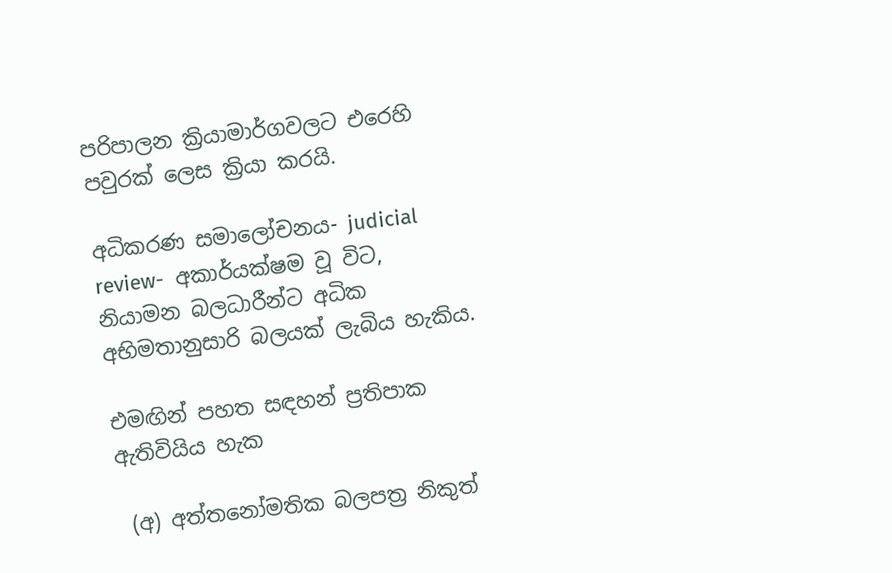පරිපාලන ක්‍රියාමාර්ගවලට එරෙහි පවුරක් ලෙස ක්‍රියා කරයි.

අධිකරණ සමාලෝචනය- judicial  review-  අකාර්යක්ෂම වූ විට, නියාමන බලධාරීන්ට අධික අභිමතානුසාරි බලයක් ලැබිය හැකිය.

එමඟින් පහත සඳහන් ප්‍රතිපාක ඇතිවියිය හැක

 (අ) අත්තනෝමතික බලපත්‍ර නිකුත්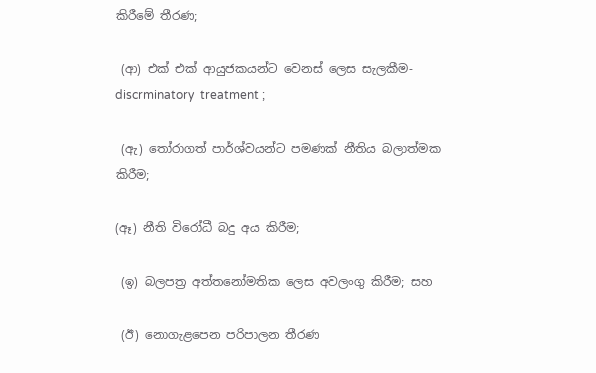කිරීමේ තීරණ;

 (ආ) එක් එක් ආයුජකයන්ට වෙනස් ලෙස සැලකීම-discrminatory  treatment ;

 (ඇ) තෝරාගත් පාර්ශ්වයන්ට පමණක් නීතිය බලාත්මක කිරීම;

(ඈ) නීති විරෝධී බදු අය කිරීම;

 (ඉ) බලපත්‍ර අත්තනෝමතික ලෙස අවලංගු කිරීම; සහ

 (ඊ) නොගැළපෙන පරිපාලන තීරණ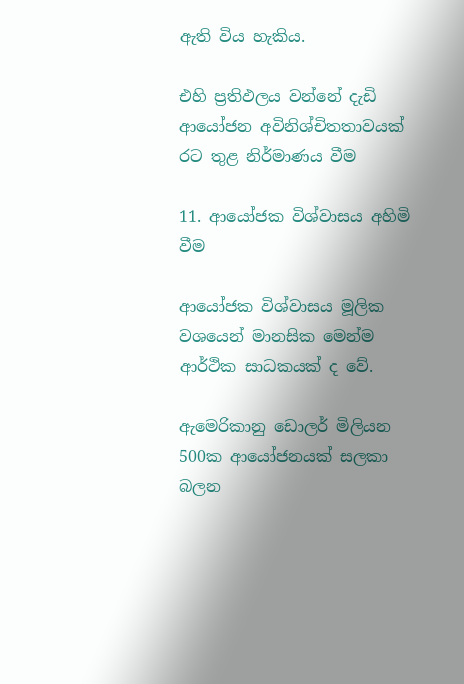ඇති විය හැකිය.

එහි ප්‍රතිඵලය වන්නේ දැඩි ආයෝජන අවිනිශ්චිතතාවයක්  රට තුළ නිර්මාණය වීම

11. ආයෝජක විශ්වාසය අහිමි වීම

ආයෝජක විශ්වාසය මූලික වශයෙන් මානසික මෙන්ම ආර්ථික සාධකයක් ද වේ.

ඇමෙරිකානු ඩොලර් මිලියන 500ක ආයෝජනයක් සලකා බලන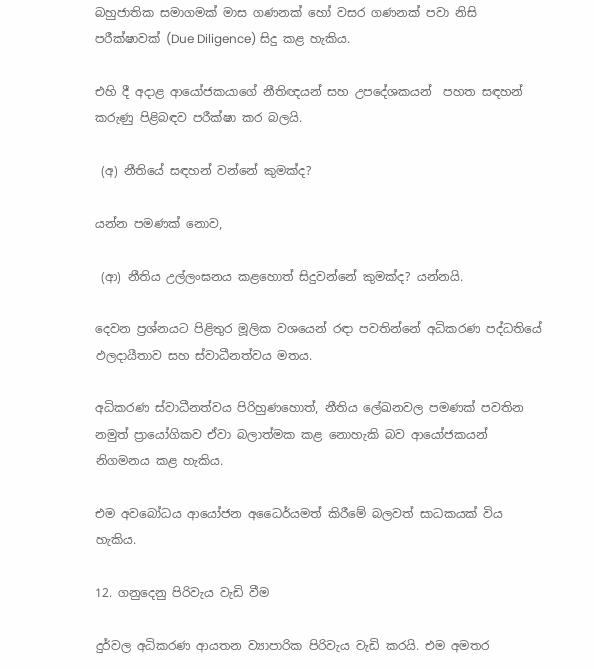බහුජාතික සමාගමක් මාස ගණනක් හෝ වසර ගණනක් පවා නිසි පරීක්ෂාවක් (Due Diligence) සිදු කළ හැකිය.

එහි දී අදාළ ආයෝජකයාගේ නීතිඥයන් සහ උපදේශකයන්  පහත සඳහන් කරුණු පිළිබඳව පරීක්ෂා කර බලයි.

 (අ) නීතියේ සඳහන් වන්නේ කුමක්ද?

යන්න පමණක් නොව,

 (ආ) නීතිය උල්ලංඝනය කළහොත් සිදුවන්නේ කුමක්ද? යන්නයි.

දෙවන ප්‍රශ්නයට පිළිතුර මූලික වශයෙන් රඳා පවතින්නේ අධිකරණ පද්ධතියේ ඵලදායීතාව සහ ස්වාධීනත්වය මතය.

අධිකරණ ස්වාධීනත්වය පිරිහුණහොත්, නීතිය ලේඛනවල පමණක් පවතින නමුත් ප්‍රායෝගිකව ඒවා බලාත්මක කළ නොහැකි බව ආයෝජකයන් නිගමනය කළ හැකිය.

එම අවබෝධය ආයෝජන අධෛර්යමත් කිරීමේ බලවත් සාධකයක් විය හැකිය.

12. ගනුදෙනු පිරිවැය වැඩි වීම

දුර්වල අධිකරණ ආයතන ව්‍යාපාරික පිරිවැය වැඩි කරයි. එම අමතර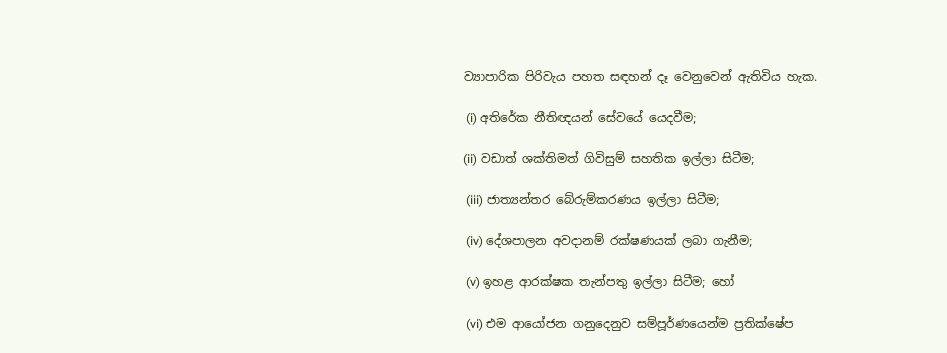ව්‍යාපාරික පිරිවැය පහත සඳහන් දෑ වෙනුවෙන් ඇතිවිය හැක.

 (i) අතිරේක නීතිඥයන් සේවයේ යෙදවීම;

(ii) වඩාත් ශක්තිමත් ගිවිසුම් සහතික ඉල්ලා සිටීම;

 (iii) ජාත්‍යන්තර බේරුම්කරණය ඉල්ලා සිටීම;

 (iv) දේශපාලන අවදානම් රක්ෂණයක් ලබා ගැනීම;

 (v) ඉහළ ආරක්ෂක තැන්පතු ඉල්ලා සිටීම; හෝ

 (vi) එම ආයෝජන ගනුදෙනුව සම්පූර්ණයෙන්ම ප්‍රතික්ෂේප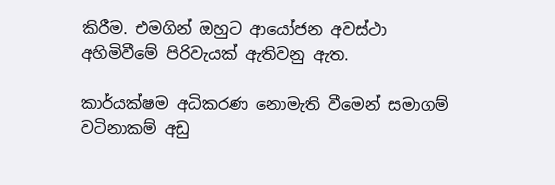කිරීම. එමගින් ඔහුට ආයෝජන අවස්ථා අහිමිවීමේ පිරිවැයක් ඇතිවනු ඇත.

කාර්යක්ෂම අධිකරණ නොමැති වීමෙන් සමාගම් වටිනාකම් අඩු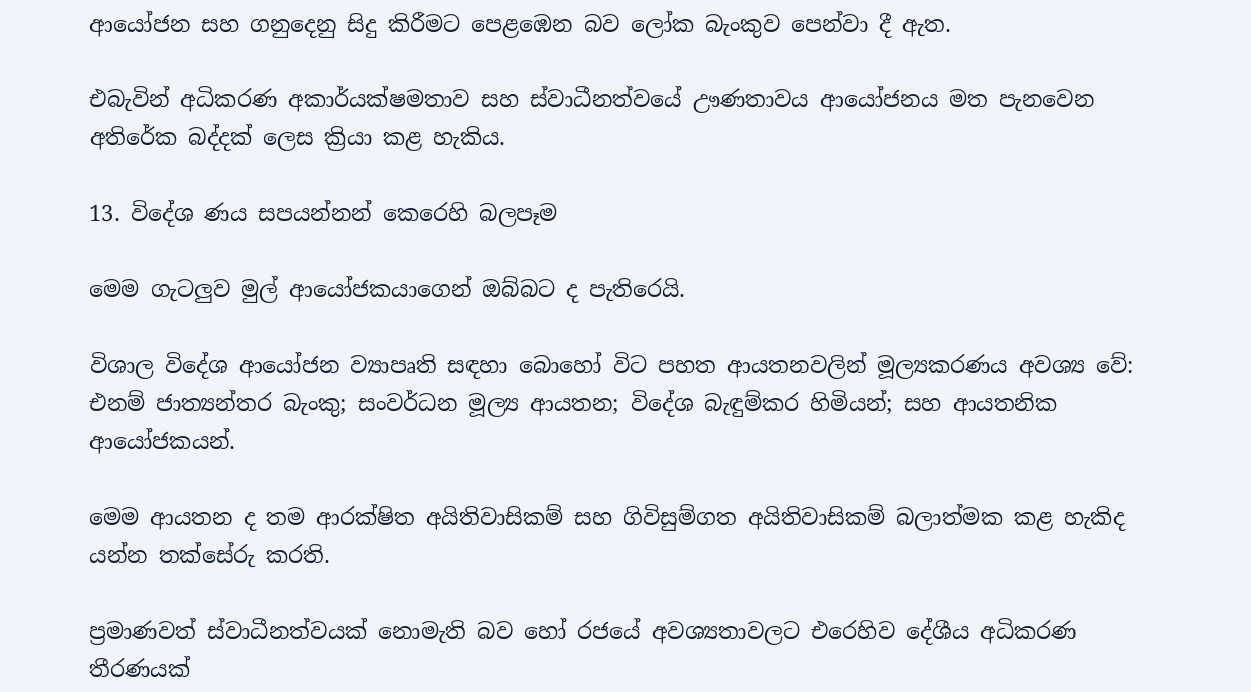ආයෝජන සහ ගනුදෙනු සිදු කිරීමට පෙළඹෙන බව ලෝක බැංකුව පෙන්වා දී ඇත.

එබැවින් අධිකරණ අකාර්යක්ෂමතාව සහ ස්වාධීනත්වයේ ඌණතාවය ආයෝජනය මත පැනවෙන අතිරේක බද්දක් ලෙස ක්‍රියා කළ හැකිය.

13. විදේශ ණය සපයන්නන් කෙරෙහි බලපෑම

මෙම ගැටලුව මුල් ආයෝජකයාගෙන් ඔබ්බට ද පැතිරෙයි.

විශාල විදේශ ආයෝජන ව්‍යාපෘති සඳහා බොහෝ විට පහත ආයතනවලින් මූල්‍යකරණය අවශ්‍ය වේ: එනම් ජාත්‍යන්තර බැංකු; සංවර්ධන මූල්‍ය ආයතන; විදේශ බැඳුම්කර හිමියන්; සහ ආයතනික ආයෝජකයන්.

මෙම ආයතන ද තම ආරක්ෂිත අයිතිවාසිකම් සහ ගිවිසුම්ගත අයිතිවාසිකම් බලාත්මක කළ හැකිද යන්න තක්සේරු කරති.

ප්‍රමාණවත් ස්වාධීනත්වයක් නොමැති බව හෝ රජයේ අවශ්‍යතාවලට එරෙහිව දේශීය අධිකරණ තීරණයක්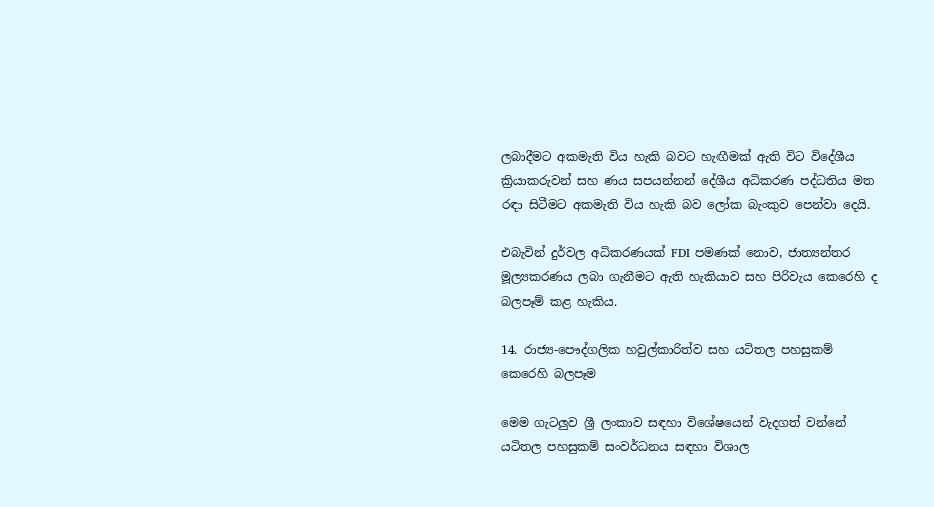ලබාදීමට අකමැති විය හැකි බවට හැඟීමක් ඇති විට විදේශීය ක්‍රියාකරුවන් සහ ණය සපයන්නන් දේශීය අධිකරණ පද්ධතිය මත රඳා සිටීමට අකමැති විය හැකි බව ලෝක බැංකුව පෙන්වා දෙයි.

එබැවින් දුර්වල අධිකරණයක් FDI පමණක් නොව, ජාත්‍යන්තර මූල්‍යකරණය ලබා ගැනීමට ඇති හැකියාව සහ පිරිවැය කෙරෙහි ද බලපෑම් කළ හැකිය.

14. රාජ්‍ය-පෞද්ගලික හවුල්කාරිත්ව සහ යටිතල පහසුකම් කෙරෙහි බලපෑම

මෙම ගැටලුව ශ්‍රී ලංකාව සඳහා විශේෂයෙන් වැදගත් වන්නේ යටිතල පහසුකම් සංවර්ධනය සඳහා විශාල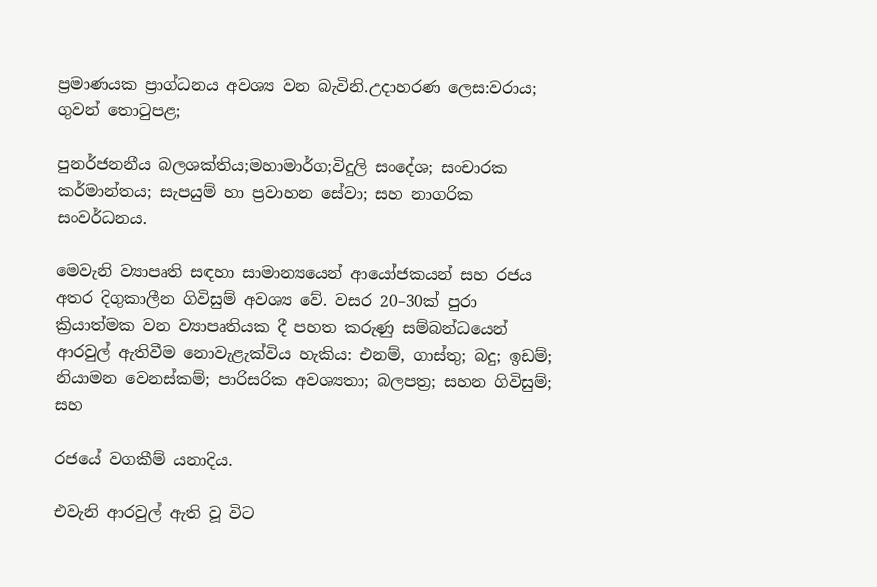ප්‍රමාණයක ප්‍රාග්ධනය අවශ්‍ය වන බැවිනි.උදාහරණ ලෙස:වරාය; ගුවන් තොටුපළ;

පුනර්ජනනීය බලශක්තිය;මහාමාර්ග;විදුලි සංදේශ; සංචාරක කර්මාන්තය; සැපයුම් හා ප්‍රවාහන සේවා; සහ නාගරික සංවර්ධනය.

මෙවැනි ව්‍යාපෘති සඳහා සාමාන්‍යයෙන් ආයෝජකයන් සහ රජය අතර දිගුකාලීන ගිවිසුම් අවශ්‍ය වේ. වසර 20–30ක් පුරා ක්‍රියාත්මක වන ව්‍යාපෘතියක දී පහත කරුණු සම්බන්ධයෙන් ආරවුල් ඇතිවීම නොවැළැක්විය හැකිය: එනම්, ගාස්තු; බදු; ඉඩම්; නියාමන වෙනස්කම්; පාරිසරික අවශ්‍යතා; බලපත්‍ර; සහන ගිවිසුම්; සහ

රජයේ වගකීම් යනාදිය.

එවැනි ආරවුල් ඇති වූ විට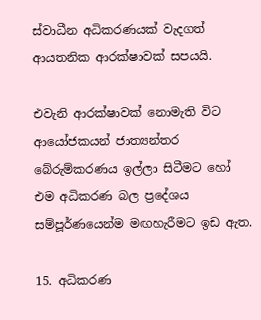ස්වාධීන අධිකරණයක් වැදගත් ආයතනික ආරක්ෂාවක් සපයයි.

එවැනි ආරක්ෂාවක් නොමැති විට ආයෝජකයන් ජාත්‍යන්තර බේරුම්කරණය ඉල්ලා සිටීමට හෝ එම අධිකරණ බල ප්‍රදේශය සම්පූර්ණයෙන්ම මඟහැරීමට ඉඩ ඇත.

15. අධිකරණ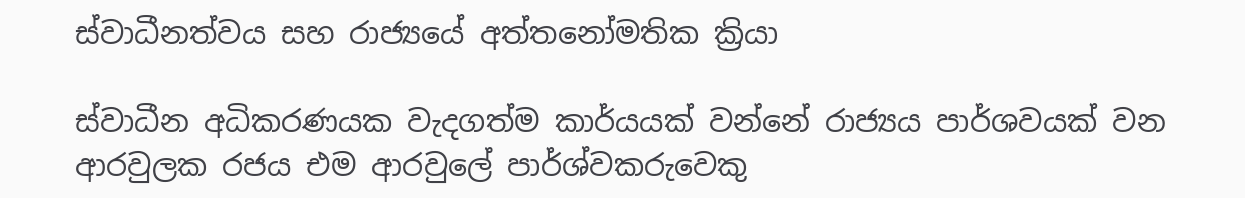ස්වාධීනත්වය සහ රාජ්‍යයේ අත්තනෝමතික ක්‍රියා

ස්වාධීන අධිකරණයක වැදගත්ම කාර්යයක් වන්නේ රාජ්‍යය පාර්ශවයක් වන ආරවුලක රජය එම ආරවුලේ පාර්ශ්වකරුවෙකු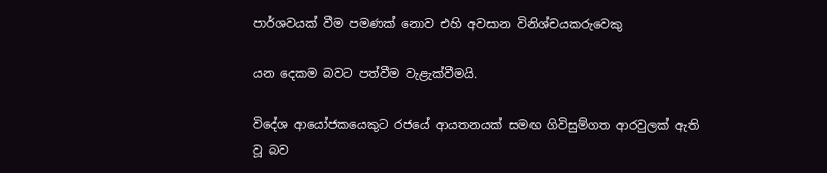පාර්ශවයක් වීම පමණක් නොව එහි අවසාන විනිශ්චයකරුවෙකු

යන දෙකම බවට පත්වීම වැළැක්වීමයි.

විදේශ ආයෝජකයෙකුට රජයේ ආයතනයක් සමඟ ගිවිසුම්ගත ආරවුලක් ඇති වූ බව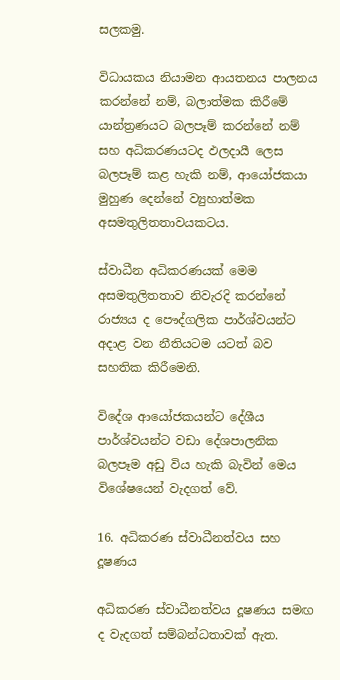සලකමු.

විධායකය නියාමන ආයතනය පාලනය කරන්නේ නම්, බලාත්මක කිරීමේ යාන්ත්‍රණයට බලපෑම් කරන්නේ නම් සහ අධිකරණයටද ඵලදායී ලෙස බලපෑම් කළ හැකි නම්, ආයෝජකයා මුහුණ දෙන්නේ ව්‍යුහාත්මක අසමතුලිතතාවයකටය.

ස්වාධීන අධිකරණයක් මෙම අසමතුලිතතාව නිවැරදි කරන්නේ රාජ්‍යය ද පෞද්ගලික පාර්ශ්වයන්ට අදාළ වන නීතියටම යටත් බව සහතික කිරීමෙනි.

විදේශ ආයෝජකයන්ට දේශීය පාර්ශ්වයන්ට වඩා දේශපාලනික බලපෑම අඩු විය හැකි බැවින් මෙය විශේෂයෙන් වැදගත් වේ.

16. අධිකරණ ස්වාධීනත්වය සහ දූෂණය

අධිකරණ ස්වාධීනත්වය දූෂණය සමඟ ද වැදගත් සම්බන්ධතාවක් ඇත.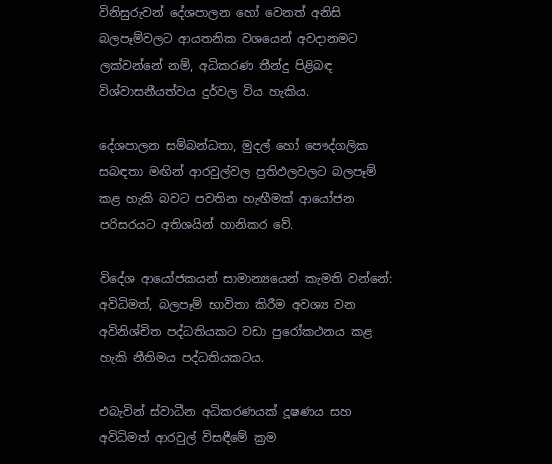විනිසුරුවන් දේශපාලන හෝ වෙනත් අනිසි බලපෑම්වලට ආයතනික වශයෙන් අවදානමට ලක්වන්නේ නම්, අධිකරණ තීන්දු පිළිබඳ විශ්වාසනීයත්වය දුර්වල විය හැකිය.

දේශපාලන සම්බන්ධතා, මුදල් හෝ පෞද්ගලික සබඳතා මඟින් ආරවුල්වල ප්‍රතිඵලවලට බලපෑම් කළ හැකි බවට පවතින හැඟීමක් ආයෝජන පරිසරයට අතිශයින් හානිකර වේ.

විදේශ ආයෝජකයන් සාමාන්‍යයෙන් කැමති වන්නේ: අවිධිමත්, බලපෑම් භාවිතා කිරීම අවශ්‍ය වන අවිනිශ්චිත පද්ධතියකට වඩා පුරෝකථනය කළ හැකි නීතිමය පද්ධතියකටය.

එබැවින් ස්වාධීන අධිකරණයක් දූෂණය සහ අවිධිමත් ආරවුල් විසඳීමේ ක්‍රම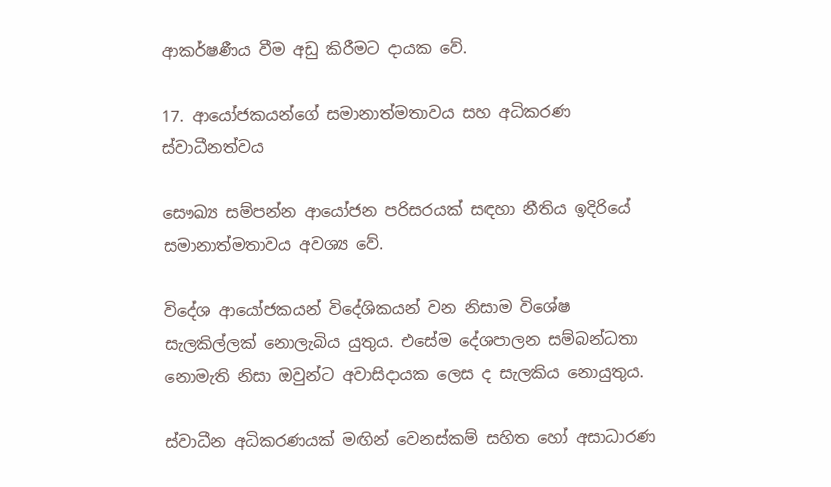ආකර්ෂණීය වීම අඩු කිරීමට දායක වේ.

17. ආයෝජකයන්ගේ සමානාත්මතාවය සහ අධිකරණ ස්වාධීනත්වය

සෞඛ්‍ය සම්පන්න ආයෝජන පරිසරයක් සඳහා නීතිය ඉදිරියේ සමානාත්මතාවය අවශ්‍ය වේ.

විදේශ ආයෝජකයන් විදේශිකයන් වන නිසාම විශේෂ සැලකිල්ලක් නොලැබිය යුතුය. එසේම දේශපාලන සම්බන්ධතා නොමැති නිසා ඔවුන්ට අවාසිදායක ලෙස ද සැලකිය නොයුතුය.

ස්වාධීන අධිකරණයක් මඟින් වෙනස්කම් සහිත හෝ අසාධාරණ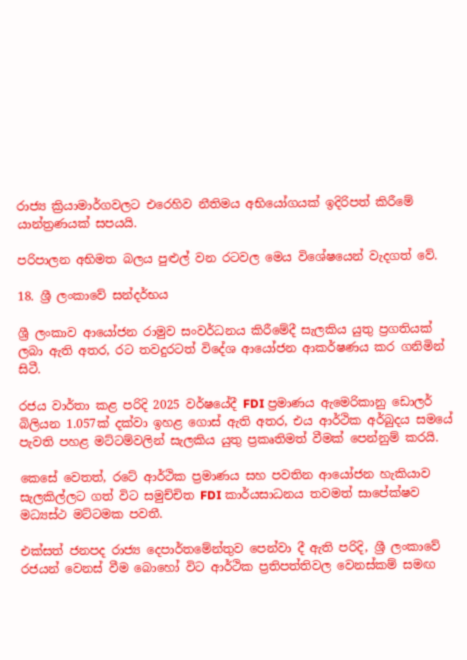රාජ්‍ය ක්‍රියාමාර්ගවලට එරෙහිව නීතිමය අභියෝගයක් ඉදිරිපත් කිරීමේ යාන්ත්‍රණයක් සපයයි.

පරිපාලන අභිමත බලය පුළුල් වන රටවල මෙය විශේෂයෙන් වැදගත් වේ.

18. ශ්‍රී ලංකාවේ සන්දර්භය

ශ්‍රී ලංකාව ආයෝජන රාමුව සංවර්ධනය කිරීමේදී සැලකිය යුතු ප්‍රගතියක් ලබා ඇති අතර, රට තවදුරටත් විදේශ ආයෝජන ආකර්ෂණය කර ගනිමින් සිටී.

රජය වාර්තා කළ පරිදි 2025 වර්ෂයේදී FDI ප්‍රමාණය ඇමෙරිකානු ඩොලර් බිලියන 1.057ක් දක්වා ඉහළ ගොස් ඇති අතර, එය ආර්ථික අර්බුදය සමයේ පැවති පහළ මට්ටම්වලින් සැලකිය යුතු ප්‍රකෘතිමත් වීමක් පෙන්නුම් කරයි.

කෙසේ වෙතත්, රටේ ආර්ථික ප්‍රමාණය සහ පවතින ආයෝජන හැකියාව සැලකිල්ලට ගත් විට සමුච්චිත FDI කාර්යසාධනය තවමත් සාපේක්ෂව මධ්‍යස්ථ මට්ටමක පවතී.

එක්සත් ජනපද රාජ්‍ය දෙපාර්තමේන්තුව පෙන්වා දී ඇති පරිදි, ශ්‍රී ලංකාවේ රජයන් වෙනස් වීම බොහෝ විට ආර්ථික ප්‍රතිපත්තිවල වෙනස්කම් සමඟ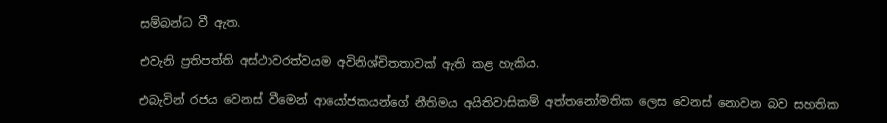සම්බන්ධ වී ඇත.

එවැනි ප්‍රතිපත්ති අස්ථාවරත්වයම අවිනිශ්චිතතාවක් ඇති කළ හැකිය.

එබැවින් රජය වෙනස් වීමෙන් ආයෝජකයන්ගේ නීතිමය අයිතිවාසිකම් අත්තනෝමතික ලෙස වෙනස් නොවන බව සහතික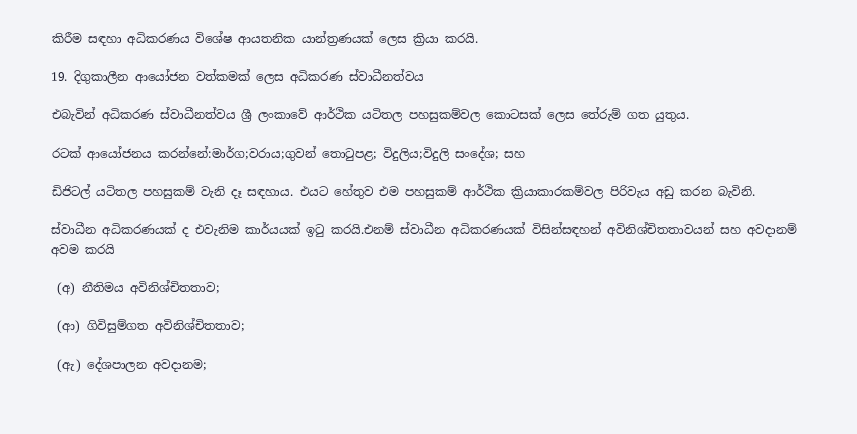කිරීම සඳහා අධිකරණය විශේෂ ආයතනික යාන්ත්‍රණයක් ලෙස ක්‍රියා කරයි.

19. දිගුකාලීන ආයෝජන වත්කමක් ලෙස අධිකරණ ස්වාධීනත්වය

එබැවින් අධිකරණ ස්වාධීනත්වය ශ්‍රී ලංකාවේ ආර්ථික යටිතල පහසුකම්වල කොටසක් ලෙස තේරුම් ගත යුතුය.

රටක් ආයෝජනය කරන්නේ:මාර්ග;වරාය;ගුවන් තොටුපළ; විදුලිය;විදුලි සංදේශ; සහ

ඩිජිටල් යටිතල පහසුකම් වැනි දෑ සඳහාය. එයට හේතුව එම පහසුකම් ආර්ථික ක්‍රියාකාරකම්වල පිරිවැය අඩු කරන බැවිනි.

ස්වාධීන අධිකරණයක් ද එවැනිම කාර්යයක් ඉටු කරයි.එනම් ස්වාධීන අධිකරණයක් විසින්සඳහන් අවිනිශ්චිතතාවයන් සහ අවදානම් අවම කරයි

 (අ) නීතිමය අවිනිශ්චිතතාව;

 (ආ) ගිවිසුම්ගත අවිනිශ්චිතතාව;

 (ඇ) දේශපාලන අවදානම;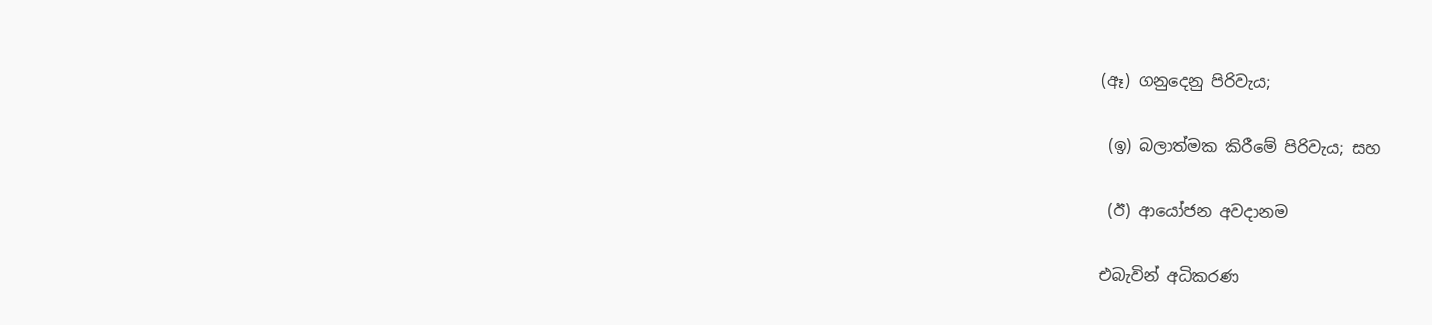(ඈ) ගනුදෙනු පිරිවැය;

 (ඉ) බලාත්මක කිරීමේ පිරිවැය; සහ

 (ඊ) ආයෝජන අවදානම

එබැවින් අධිකරණ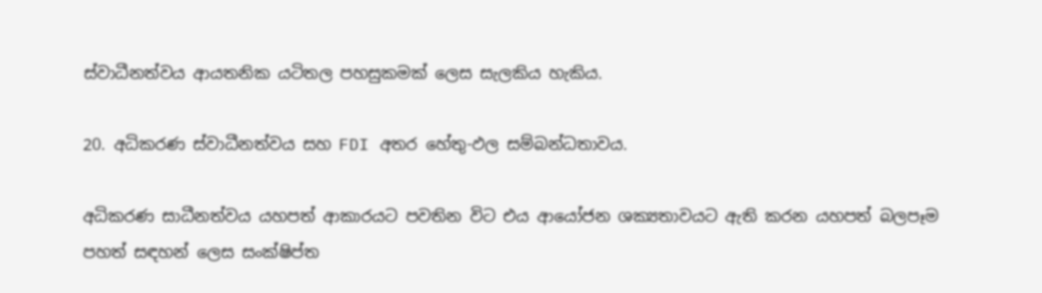ස්වාධීනත්වය ආයතනික යටිතල පහසුකමක් ලෙස සැලකිය හැකිය.

20. අධිකරණ ස්වාධීනත්වය සහ FDI අතර හේතු-ඵල සම්බන්ධතාවය.

අධිකරණ සාධීනත්වය යහපත් ආකාරයට පවතින විට එය ආයෝජන ශක්‍යතාවයට ඇති කරන යහපත් බලපෑම පහත් සඳහන් ලෙස සංක්ෂිප්ත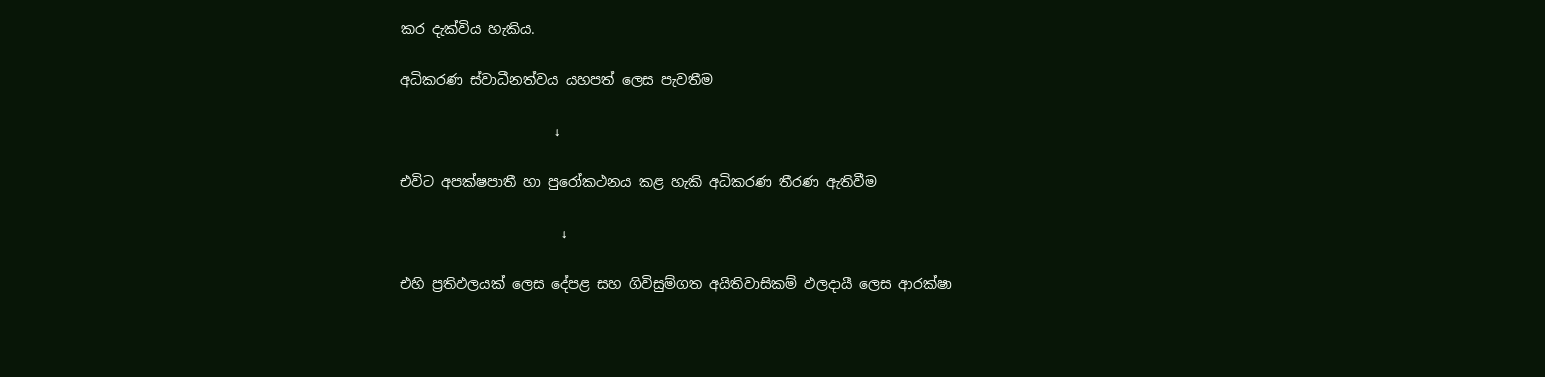කර දැක්විය හැකිය.

අධිකරණ ස්වාධීනත්වය යහපත් ලෙස පැවතීම

                      ↓

එවිට අපක්ෂපාතී හා පුරෝකථනය කළ හැකි අධිකරණ තීරණ ඇතිවීම

                       ↓

එහි ප්‍රතිඵලයක් ලෙස දේපළ සහ ගිවිසුම්ගත අයිතිවාසිකම් ඵලදායී ලෙස ආරක්ෂා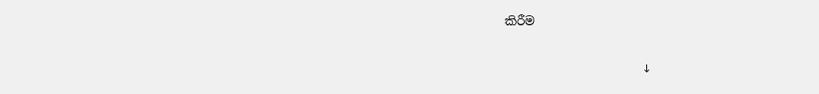කිරීම

                       ↓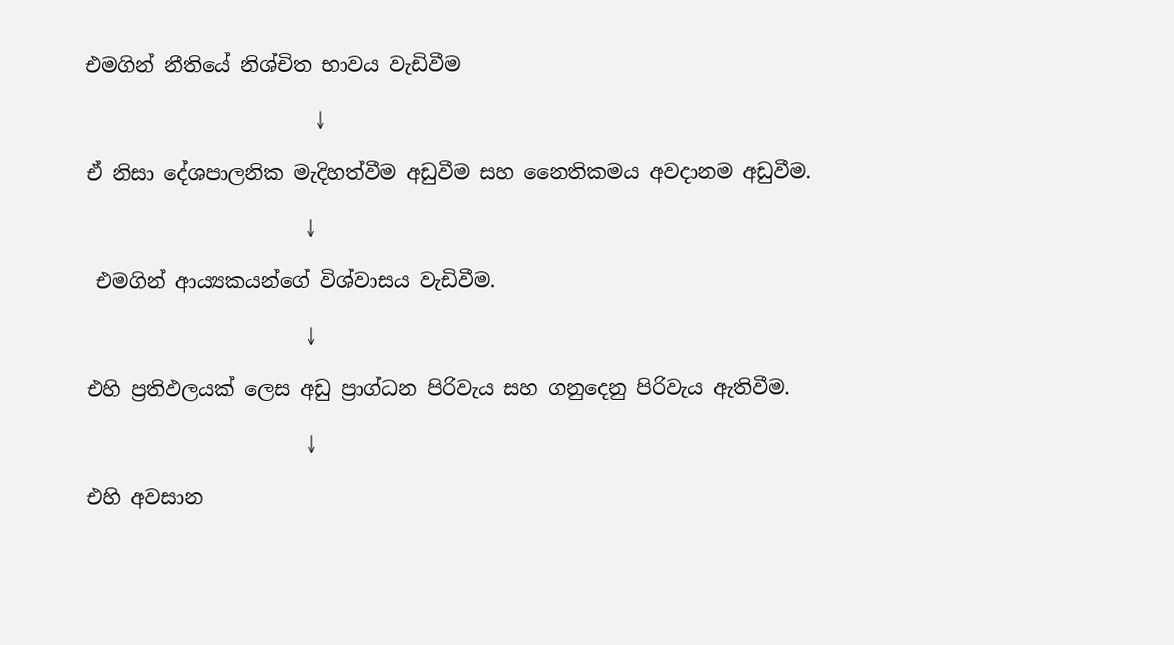එමගින් නීතියේ නිශ්චිත භාවය වැඩිවීම

                       ↓

ඒ නිසා දේශපාලනික මැදිහත්වීම අඩුවීම සහ නෛතිකමය අවදානම අඩුවීම.

                      ↓

 එමගින් ආය්‍යකයන්ගේ විශ්වාසය වැඩිවීම.

                      ↓

එහි ප්‍රතිඵලයක් ලෙස අඩු ප්‍රාග්ධන පිරිවැය සහ ගනුදෙනු පිරිවැය ඇතිවීම.

                      ↓

එහි අවසාන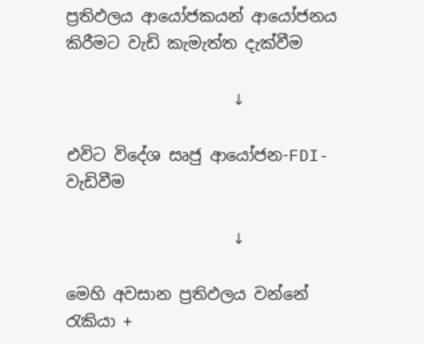ප්‍රතිඵලය ආයෝජකයන් ආයෝජනය කිරීමට වැඩි කැමැත්ත දැක්වීම

                     ↓

එවිට විදේශ සෘජු ආයෝජන-FDI- වැඩිවීම

                     ↓

මෙහි අවසාන ප්‍රතිඵලය වන්නේ රැකියා +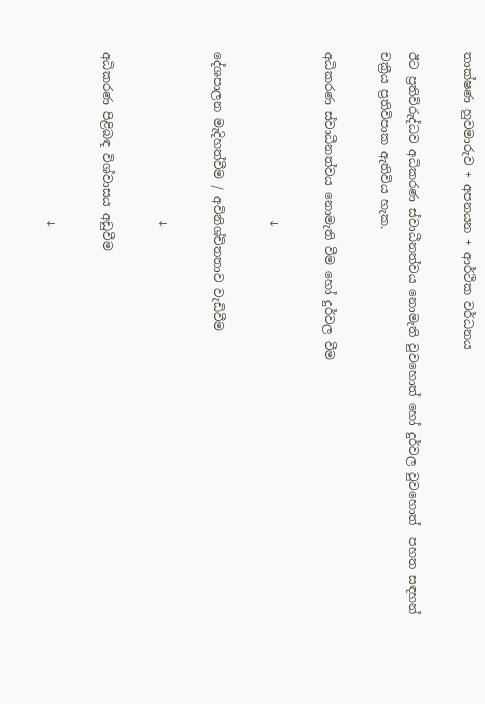තාක්ෂණ හුවමාරුව + අපනයන + ආර්ථික වර්ධනය

ඊට ප්‍රතිවිරුද්ධව අධිකරණ ස්වාධීනත්වය නොමැති වුවහොත් හෝ දුර්වල වුවහොත්  පහත සඳහන් චක්‍රීය ප්‍රතිවිපාක ඇතිවිය හැක.

අධිකරණ ස්වාධීනත්වය නොමැති වීම හෝ දුර්වල වීම

                            ↓

දේශපාලන මැදිහත්වීම / අවිනිශ්චිතතාව වැඩිවීම

                            ↓

අධිකරණ පිළිබඳ විශ්වාසය අඩුවීම

                            ↓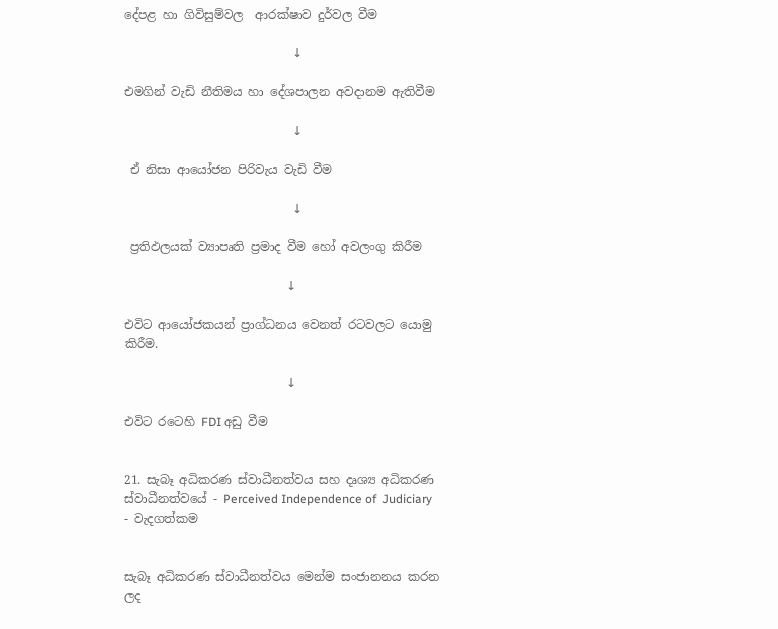දේපළ හා ගිවිසුම්වල  ආරක්ෂාව දුර්වල වීම

                            ↓

එමගින් වැඩි නීතිමය හා දේශපාලන අවදානම ඇතිවීම

                            ↓

 ඒ නිසා ආයෝජන පිරිවැය වැඩි වීම

                            ↓

 ප්‍රතිඵලයක් ව්‍යාපෘති ප්‍රමාද වීම හෝ අවලංගු කිරීම

                           ↓

එවිට ආයෝජකයන් ප්‍රාග්ධනය වෙනත් රටවලට යොමු කිරීම.

                           ↓

එවිට රටෙහි FDI අඩු වීම


21. සැබෑ අධිකරණ ස්වාධීනත්වය සහ දෘශ්‍ය අධිකරණ ස්වාධීනත්වයේ - Perceived Independence of  Judiciary - වැදගත්කම


සැබෑ අධිකරණ ස්වාධීනත්වය මෙන්ම සංජානනය කරන ලද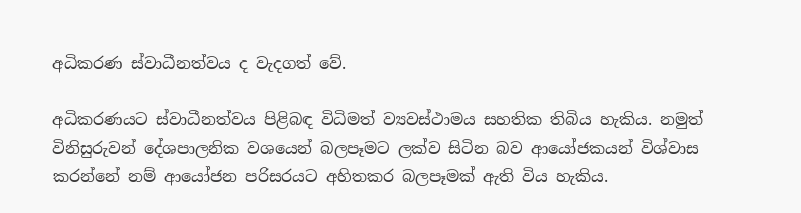අධිකරණ ස්වාධීනත්වය ද වැදගත් වේ.

අධිකරණයට ස්වාධීනත්වය පිළිබඳ විධිමත් ව්‍යවස්ථාමය සහතික තිබිය හැකිය. නමුත් විනිසුරුවන් දේශපාලනික වශයෙන් බලපෑමට ලක්ව සිටින බව ආයෝජකයන් විශ්වාස කරන්නේ නම් ආයෝජන පරිසරයට අහිතකර බලපෑමක් ඇති විය හැකිය.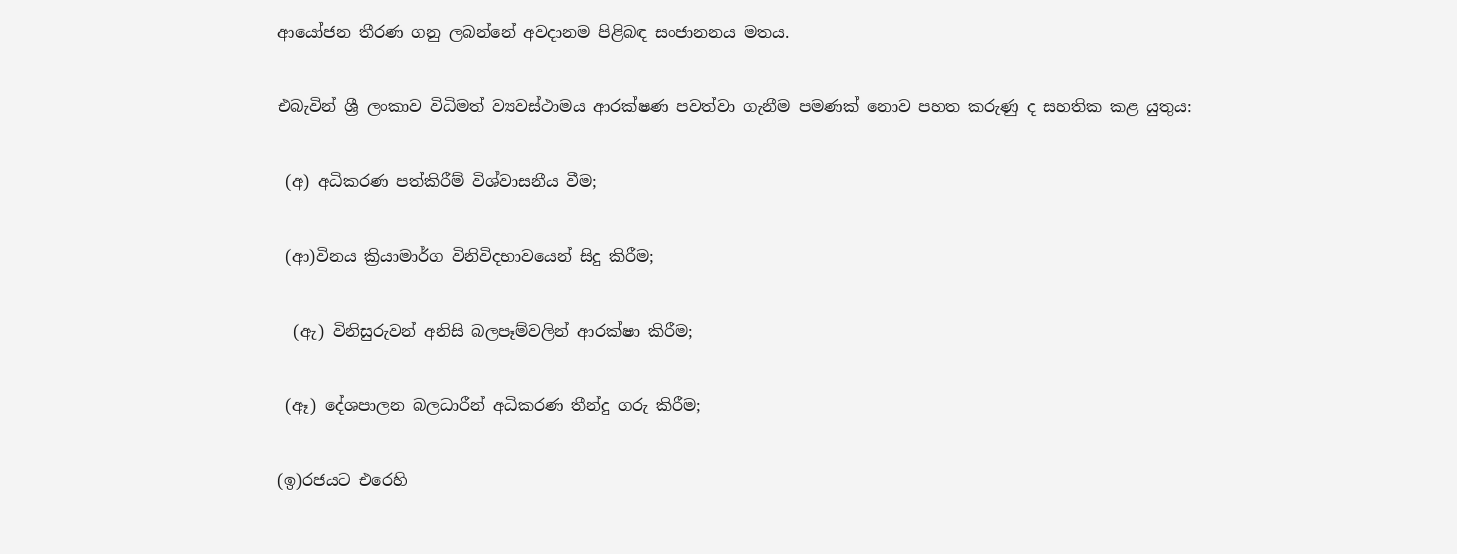ආයෝජන තීරණ ගනු ලබන්නේ අවදානම පිළිබඳ සංජානනය මතය.

එබැවින් ශ්‍රී ලංකාව විධිමත් ව්‍යවස්ථාමය ආරක්ෂණ පවත්වා ගැනීම පමණක් නොව පහත කරුණු ද සහතික කළ යුතුය:

 (අ) අධිකරණ පත්කිරීම් විශ්වාසනීය වීම;

 (ආ)විනය ක්‍රියාමාර්ග විනිවිදභාවයෙන් සිදු කිරීම;

  (ඇ) විනිසුරුවන් අනිසි බලපෑම්වලින් ආරක්ෂා කිරීම;

 (ඈ) දේශපාලන බලධාරීන් අධිකරණ තීන්දු ගරු කිරීම;

(ඉ)රජයට එරෙහි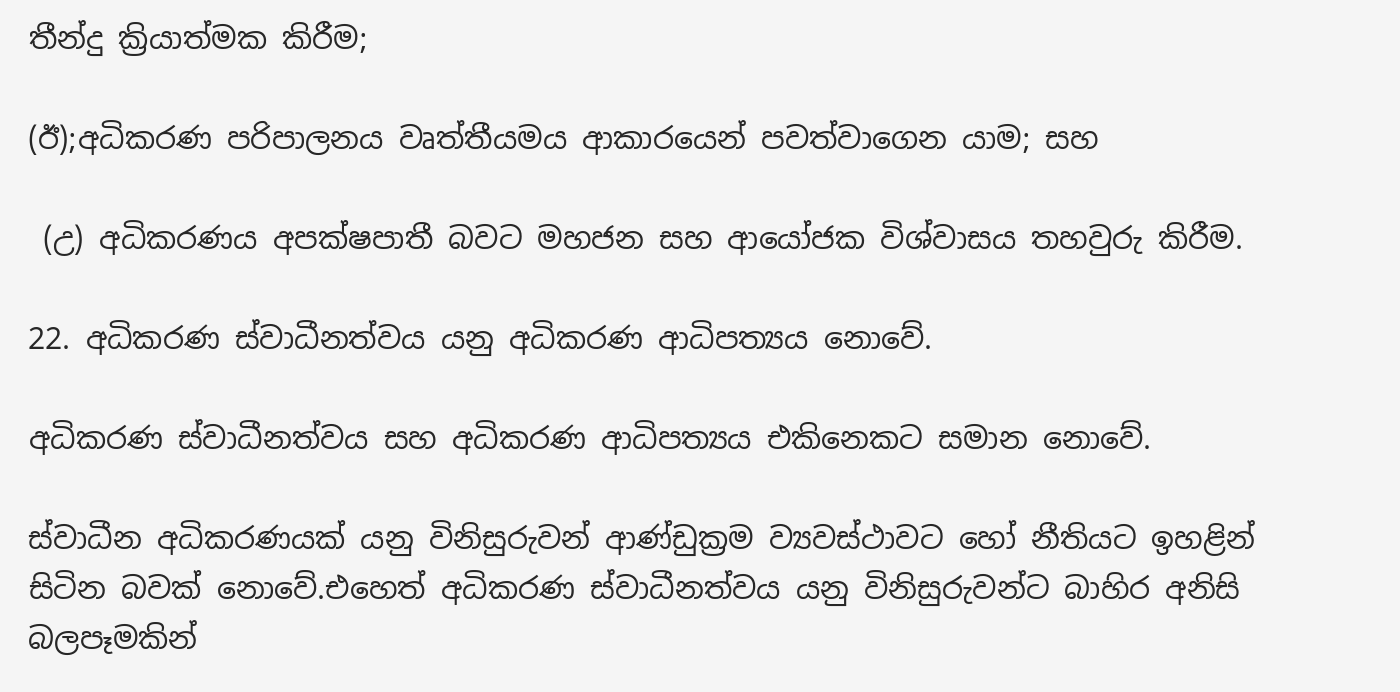තීන්දු ක්‍රියාත්මක කිරීම;

(ඊ);අධිකරණ පරිපාලනය වෘත්තීයමය ආකාරයෙන් පවත්වාගෙන යාම; සහ

 (උ) අධිකරණය අපක්ෂපාතී බවට මහජන සහ ආයෝජක විශ්වාසය තහවුරු කිරීම.

22. අධිකරණ ස්වාධීනත්වය යනු අධිකරණ ආධිපත්‍යය නොවේ.

අධිකරණ ස්වාධීනත්වය සහ අධිකරණ ආධිපත්‍යය එකිනෙකට සමාන නොවේ.

ස්වාධීන අධිකරණයක් යනු විනිසුරුවන් ආණ්ඩුක්‍රම ව්‍යවස්ථාවට හෝ නීතියට ඉහළින් සිටින බවක් නොවේ.එහෙත් අධිකරණ ස්වාධීනත්වය යනු විනිසුරුවන්ට බාහිර අනිසි බලපෑමකින්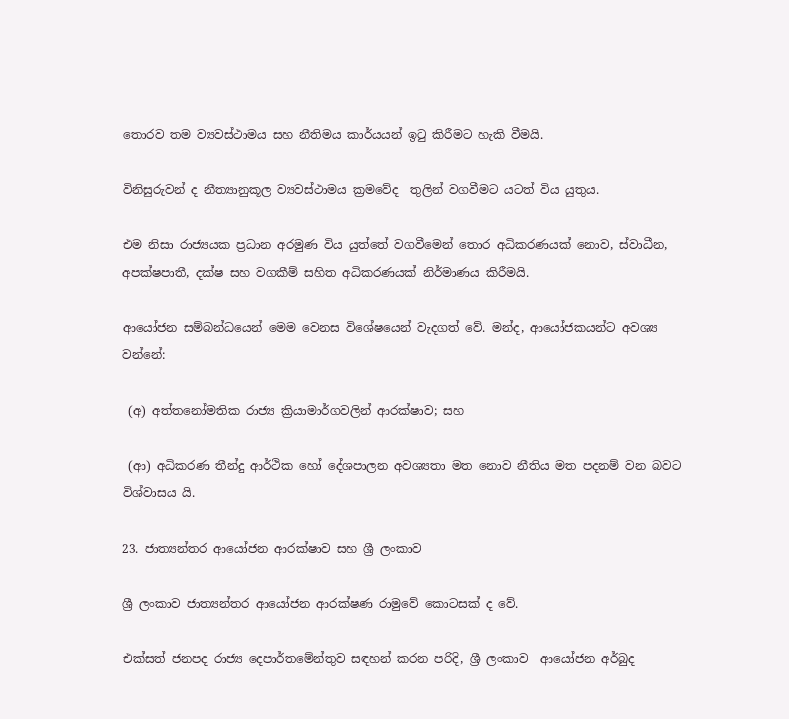තොරව තම ව්‍යවස්ථාමය සහ නීතිමය කාර්යයන් ඉටු කිරීමට හැකි වීමයි.

විනිසුරුවන් ද නීත්‍යානුකූල ව්‍යවස්ථාමය ක්‍රමවේද  තුලින් වගවීමට යටත් විය යුතුය.

එම නිසා රාජ්‍යයක ප්‍රධාන අරමුණ විය යුත්තේ වගවීමෙන් තොර අධිකරණයක් නොව, ස්වාධීන, අපක්ෂපාතී, දක්ෂ සහ වගකීම් සහිත අධිකරණයක් නිර්මාණය කිරීමයි.

ආයෝජන සම්බන්ධයෙන් මෙම වෙනස විශේෂයෙන් වැදගත් වේ. මන්ද, ආයෝජකයන්ට අවශ්‍ය වන්නේ:

 (අ) අත්තනෝමතික රාජ්‍ය ක්‍රියාමාර්ගවලින් ආරක්ෂාව; සහ

 (ආ) අධිකරණ තීන්දු ආර්ථික හෝ දේශපාලන අවශ්‍යතා මත නොව නීතිය මත පදනම් වන බවට විශ්වාසය යි.

23. ජාත්‍යන්තර ආයෝජන ආරක්ෂාව සහ ශ්‍රී ලංකාව

ශ්‍රී ලංකාව ජාත්‍යන්තර ආයෝජන ආරක්ෂණ රාමුවේ කොටසක් ද වේ.

එක්සත් ජනපද රාජ්‍ය දෙපාර්තමේන්තුව සඳහන් කරන පරිදි, ශ්‍රී ලංකාව  ආයෝජන අර්බුද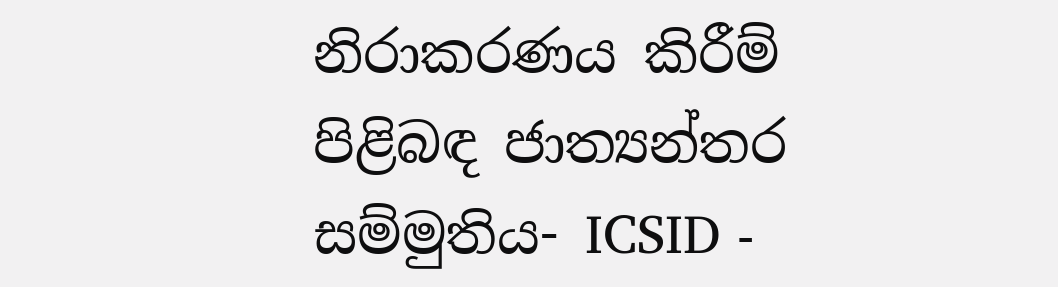නිරාකරණය කිරීම් පිළිබඳ ජාත්‍යන්තර සම්මුතිය- ICSID -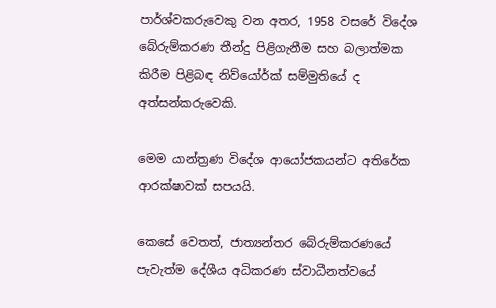පාර්ශ්වකරුවෙකු වන අතර, 1958 වසරේ විදේශ බේරුම්කරණ තීන්දු පිළිගැනීම සහ බලාත්මක කිරීම පිළිබඳ නිව්යෝර්ක් සම්මුතියේ ද අත්සන්කරුවෙකි.

මෙම යාන්ත්‍රණ විදේශ ආයෝජකයන්ට අතිරේක ආරක්ෂාවක් සපයයි.

කෙසේ වෙතත්, ජාත්‍යන්තර බේරුම්කරණයේ පැවැත්ම දේශීය අධිකරණ ස්වාධීනත්වයේ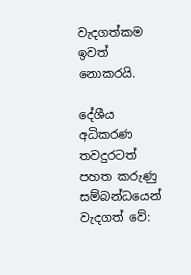වැදගත්කම ඉවත් නොකරයි.

දේශීය අධිකරණ තවදුරටත් පහත කරුණු සම්බන්ධයෙන් වැදගත් වේ: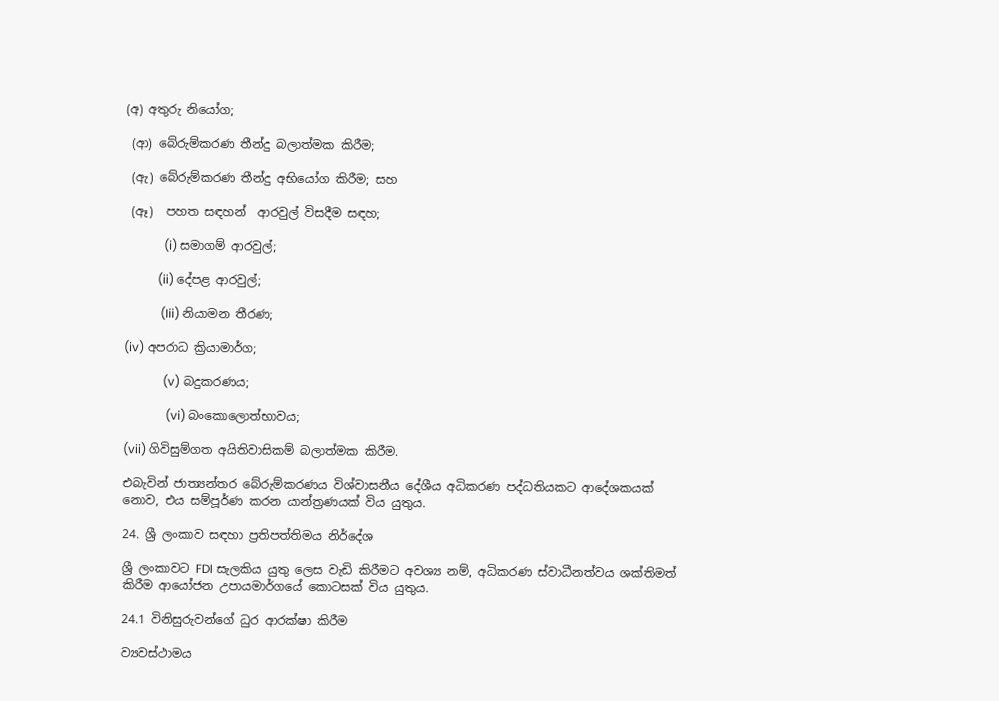(අ) අතුරු නියෝග;

 (ආ) බේරුම්කරණ තීන්දු බලාත්මක කිරීම;

 (ඇ) බේරුම්කරණ තීන්දු අභියෝග කිරීම; සහ

 (ඈ)  පහත සඳහන්  ආරවුල් විසදීම සඳහ;

             (i) සමාගම් ආරවුල්;

           (ii) දේපළ ආරවුල්;

            (Iii) නියාමන තීරණ;

(iv) අපරාධ ක්‍රියාමාර්ග;

             (v) බදුකරණය;

              (vi) බංකොලොත්භාවය;

(vii) ගිවිසුම්ගත අයිතිවාසිකම් බලාත්මක කිරීම.

එබැවින් ජාත්‍යන්තර බේරුම්කරණය විශ්වාසනීය දේශීය අධිකරණ පද්ධතියකට ආදේශකයක් නොව, එය සම්පූර්ණ කරන යාන්ත්‍රණයක් විය යුතුය.

24. ශ්‍රී ලංකාව සඳහා ප්‍රතිපත්තිමය නිර්දේශ

ශ්‍රී ලංකාවට FDI සැලකිය යුතු ලෙස වැඩි කිරීමට අවශ්‍ය නම්, අධිකරණ ස්වාධීනත්වය ශක්තිමත් කිරීම ආයෝජන උපායමාර්ගයේ කොටසක් විය යුතුය.

24.1 විනිසුරුවන්ගේ ධුර ආරක්ෂා කිරීම

ව්‍යවස්ථාමය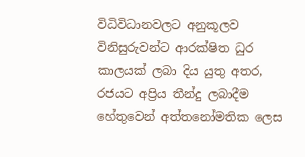විධිවිධානවලට අනුකූලව විනිසුරුවන්ට ආරක්ෂිත ධුර කාලයක් ලබා දිය යුතු අතර, රජයට අප්‍රිය තීන්දු ලබාදීම හේතුවෙන් අත්තනෝමතික ලෙස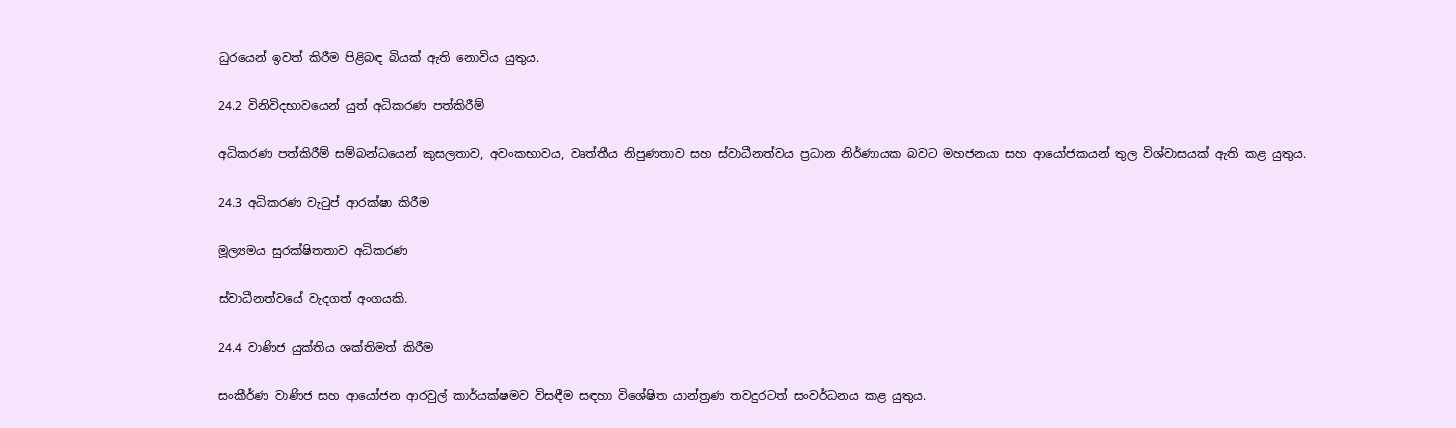ධුරයෙන් ඉවත් කිරීම පිළිබඳ බියක් ඇති නොවිය යුතුය.

24.2 විනිවිදභාවයෙන් යුත් අධිකරණ පත්කිරීම්

අධිකරණ පත්කිරීම් සම්බන්ධයෙන් කුසලතාව, අවංකභාවය, වෘත්තීය නිපුණතාව සහ ස්වාධීනත්වය ප්‍රධාන නිර්ණායක බවට මහජනයා සහ ආයෝජකයන් තුල විශ්වාසයක් ඇති කළ යුතුය.

24.3 අධිකරණ වැටුප් ආරක්ෂා කිරීම

මූල්‍යමය සුරක්ෂිතතාව අධිකරණ

ස්වාධීනත්වයේ වැදගත් අංගයකි.

24.4 වාණිජ යුක්තිය ශක්තිමත් කිරීම

සංකීර්ණ වාණිජ සහ ආයෝජන ආරවුල් කාර්යක්ෂමව විසඳීම සඳහා විශේෂිත යාන්ත්‍රණ තවදුරටත් සංවර්ධනය කළ යුතුය.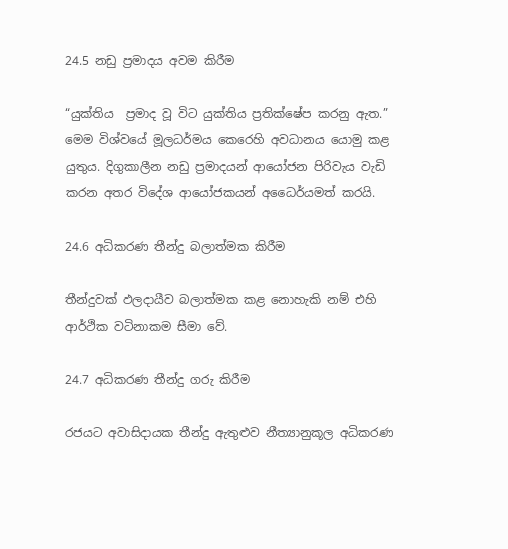24.5 නඩු ප්‍රමාදය අවම කිරීම

“යුක්තිය  ප්‍රමාද වූ විට යුක්තිය ප්‍රතික්ෂේප කරනු ඇත.” මෙම විශ්වයේ මූලධර්මය කෙරෙහි අවධානය යොමු කළ යුතුය. දිගුකාලීන නඩු ප්‍රමාදයන් ආයෝජන පිරිවැය වැඩි කරන අතර විදේශ ආයෝජකයන් අධෛර්යමත් කරයි.

24.6 අධිකරණ තීන්දු බලාත්මක කිරීම

තීන්දුවක් ඵලදායීව බලාත්මක කළ නොහැකි නම් එහි ආර්ථික වටිනාකම සීමා වේ.

24.7 අධිකරණ තීන්දු ගරු කිරීම

රජයට අවාසිදායක තීන්දු ඇතුළුව නීත්‍යානුකූල අධිකරණ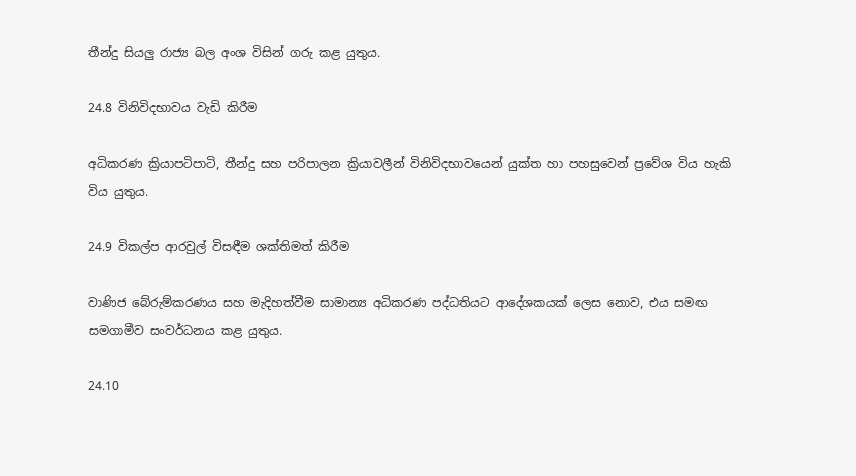තීන්දු සියලු රාජ්‍ය බල අංශ විසින් ගරු කළ යුතුය.

24.8 විනිවිදභාවය වැඩි කිරීම

අධිකරණ ක්‍රියාපටිපාටි, තීන්දු සහ පරිපාලන ක්‍රියාවලීන් විනිවිදභාවයෙන් යුක්ත හා පහසුවෙන් ප්‍රවේශ විය හැකි විය යුතුය.

24.9 විකල්ප ආරවුල් විසඳීම ශක්තිමත් කිරීම

වාණිජ බේරුම්කරණය සහ මැදිහත්වීම සාමාන්‍ය අධිකරණ පද්ධතියට ආදේශකයක් ලෙස නොව, එය සමඟ සමගාමීව සංවර්ධනය කළ යුතුය.

24.10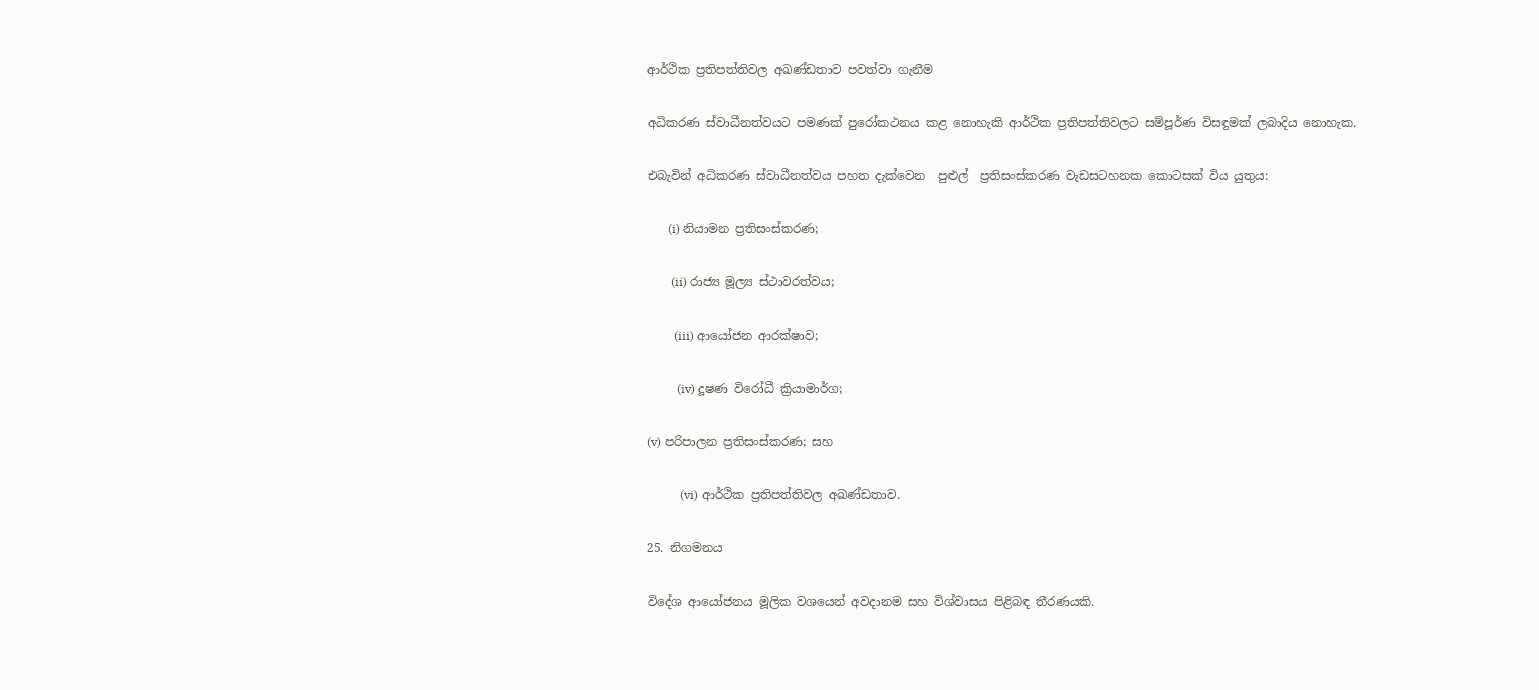ආර්ථික ප්‍රතිපත්තිවල අඛණ්ඩතාව පවත්වා ගැනීම

අධිකරණ ස්වාධීනත්වයට පමණක් පුරෝකථනය කළ නොහැකි ආර්ථික ප්‍රතිපත්තිවලට සම්පූර්ණ විසඳුමක් ලබාදිය නොහැක.

එබැවින් අධිකරණ ස්වාධීනත්වය පහත දැක්වෙන  පුළුල්  ප්‍රතිසංස්කරණ වැඩසටහනක කොටසක් විය යුතුය:

       (i) නියාමන ප්‍රතිසංස්කරණ;

        (ii) රාජ්‍ය මූල්‍ය ස්ථාවරත්වය;

         (iii) ආයෝජන ආරක්ෂාව;

          (iv) දූෂණ විරෝධී ක්‍රියාමාර්ග;

(v) පරිපාලන ප්‍රතිසංස්කරණ; සහ

           (vi) ආර්ථික ප්‍රතිපත්තිවල අඛණ්ඩතාව.

25. නිගමනය

විදේශ ආයෝජනය මූලික වශයෙන් අවදානම සහ විශ්වාසය පිළිබඳ තීරණයකි.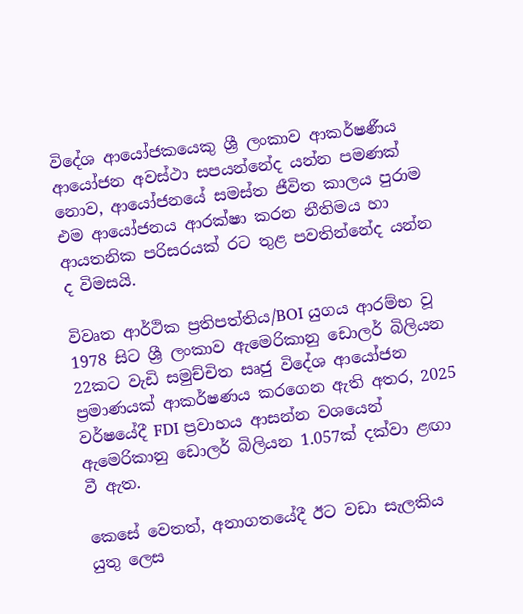විදේශ ආයෝජකයෙකු ශ්‍රී ලංකාව ආකර්ෂණීය ආයෝජන අවස්ථා සපයන්නේද යන්න පමණක් නොව, ආයෝජනයේ සමස්ත ජීවිත කාලය පුරාම එම ආයෝජනය ආරක්ෂා කරන නීතිමය හා ආයතනික පරිසරයක් රට තුළ පවතින්නේද යන්න ද විමසයි.

විවෘත ආර්ථික ප්‍රතිපත්තිය/BOI යුගය ආරම්භ වූ 1978 සිට ශ්‍රී ලංකාව ඇමෙරිකානු ඩොලර් බිලියන 22කට වැඩි සමුච්චිත සෘජු විදේශ ආයෝජන ප්‍රමාණයක් ආකර්ෂණය කරගෙන ඇති අතර, 2025 වර්ෂයේදී FDI ප්‍රවාහය ආසන්න වශයෙන් ඇමෙරිකානු ඩොලර් බිලියන 1.057ක් දක්වා ළඟා වී ඇත.

කෙසේ වෙතත්, අනාගතයේදී ඊට වඩා සැලකිය යුතු ලෙස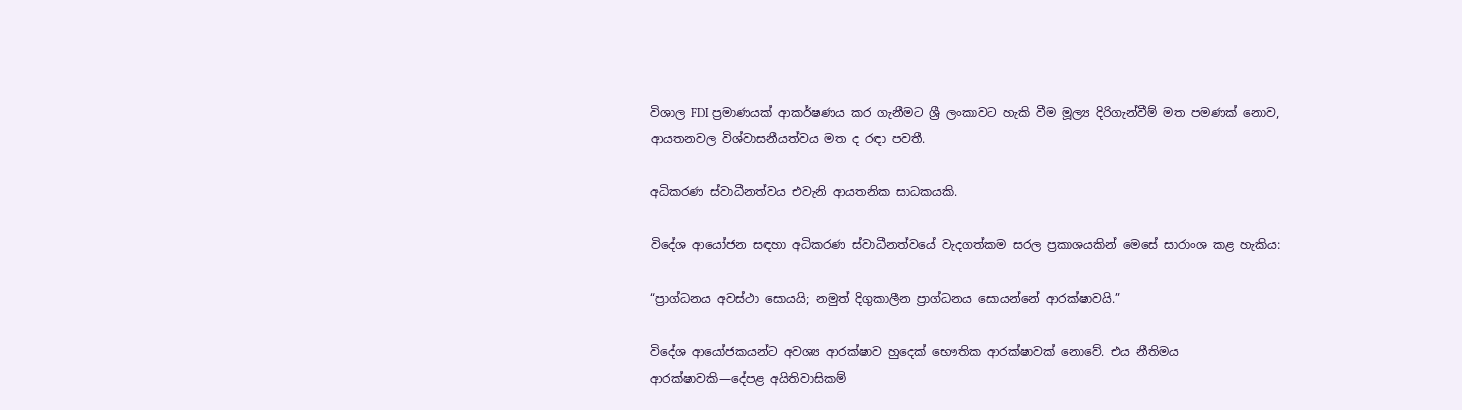විශාල FDI ප්‍රමාණයක් ආකර්ෂණය කර ගැනීමට ශ්‍රී ලංකාවට හැකි වීම මූල්‍ය දිරිගැන්වීම් මත පමණක් නොව, ආයතනවල විශ්වාසනීයත්වය මත ද රඳා පවතී.

අධිකරණ ස්වාධීනත්වය එවැනි ආයතනික සාධකයකි.

විදේශ ආයෝජන සඳහා අධිකරණ ස්වාධීනත්වයේ වැදගත්කම සරල ප්‍රකාශයකින් මෙසේ සාරාංශ කළ හැකිය:

“ප්‍රාග්ධනය අවස්ථා සොයයි; නමුත් දිගුකාලීන ප්‍රාග්ධනය සොයන්නේ ආරක්ෂාවයි.”

විදේශ ආයෝජකයන්ට අවශ්‍ය ආරක්ෂාව හුදෙක් භෞතික ආරක්ෂාවක් නොවේ. එය නීතිමය ආරක්ෂාවකි—දේපළ අයිතිවාසිකම්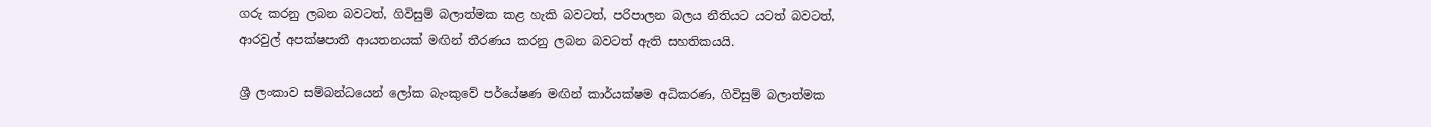ගරු කරනු ලබන බවටත්, ගිවිසුම් බලාත්මක කළ හැකි බවටත්, පරිපාලන බලය නීතියට යටත් බවටත්, ආරවුල් අපක්ෂපාතී ආයතනයක් මඟින් තීරණය කරනු ලබන බවටත් ඇති සහතිකයයි.

ශ්‍රී ලංකාව සම්බන්ධයෙන් ලෝක බැංකුවේ පර්යේෂණ මඟින් කාර්යක්ෂම අධිකරණ, ගිවිසුම් බලාත්මක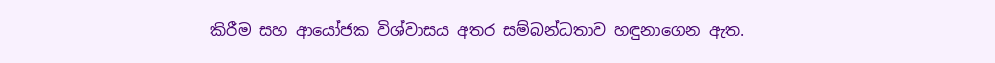කිරීම සහ ආයෝජක විශ්වාසය අතර සම්බන්ධතාව හඳුනාගෙන ඇත.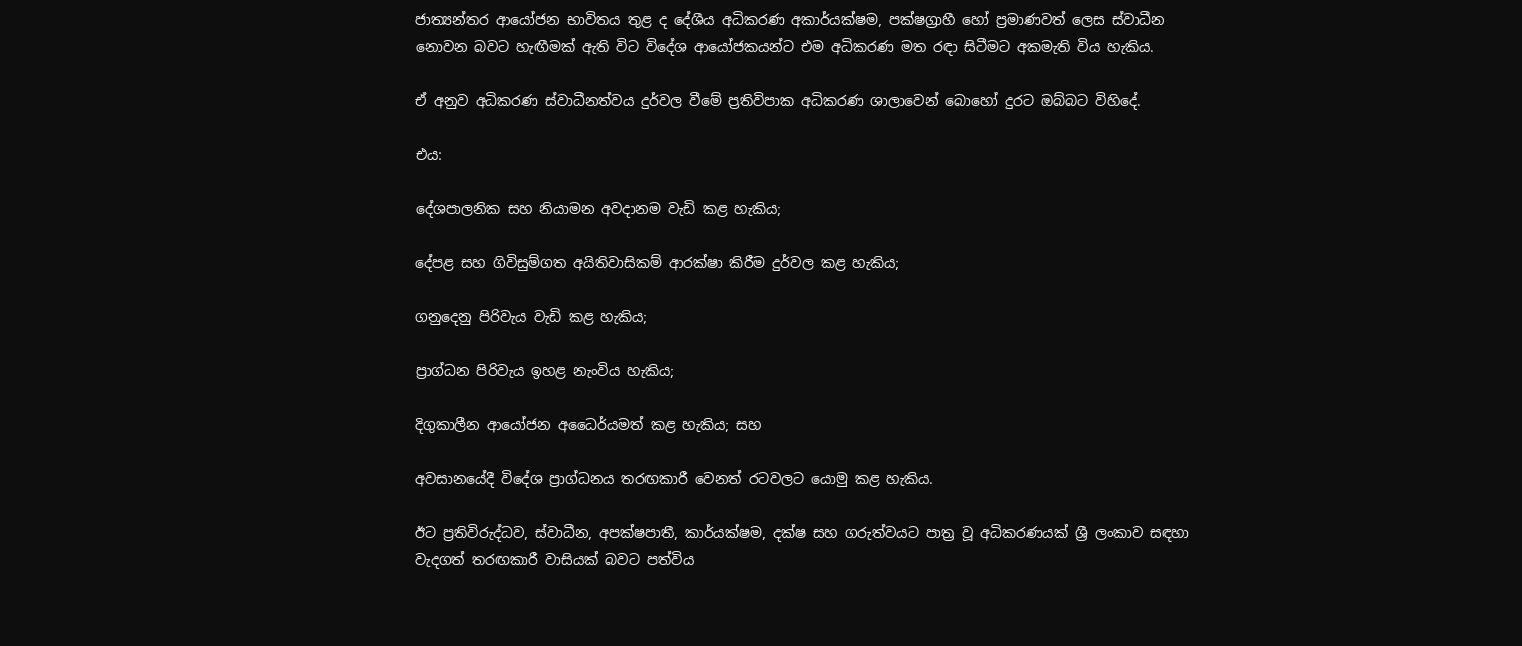ජාත්‍යන්තර ආයෝජන භාවිතය තුළ ද දේශීය අධිකරණ අකාර්යක්ෂම, පක්ෂග්‍රාහී හෝ ප්‍රමාණවත් ලෙස ස්වාධීන නොවන බවට හැඟීමක් ඇති විට විදේශ ආයෝජකයන්ට එම අධිකරණ මත රඳා සිටීමට අකමැති විය හැකිය.

ඒ අනුව අධිකරණ ස්වාධීනත්වය දුර්වල වීමේ ප්‍රතිවිපාක අධිකරණ ශාලාවෙන් බොහෝ දුරට ඔබ්බට විහිදේ.

එය:

දේශපාලනික සහ නියාමන අවදානම වැඩි කළ හැකිය;

දේපළ සහ ගිවිසුම්ගත අයිතිවාසිකම් ආරක්ෂා කිරීම දුර්වල කළ හැකිය;

ගනුදෙනු පිරිවැය වැඩි කළ හැකිය;

ප්‍රාග්ධන පිරිවැය ඉහළ නැංවිය හැකිය;

දිගුකාලීන ආයෝජන අධෛර්යමත් කළ හැකිය; සහ

අවසානයේදී විදේශ ප්‍රාග්ධනය තරඟකාරී වෙනත් රටවලට යොමු කළ හැකිය.

ඊට ප්‍රතිවිරුද්ධව, ස්වාධීන, අපක්ෂපාතී, කාර්යක්ෂම, දක්ෂ සහ ගරුත්වයට පාත්‍ර වූ අධිකරණයක් ශ්‍රී ලංකාව සඳහා වැදගත් තරඟකාරී වාසියක් බවට පත්විය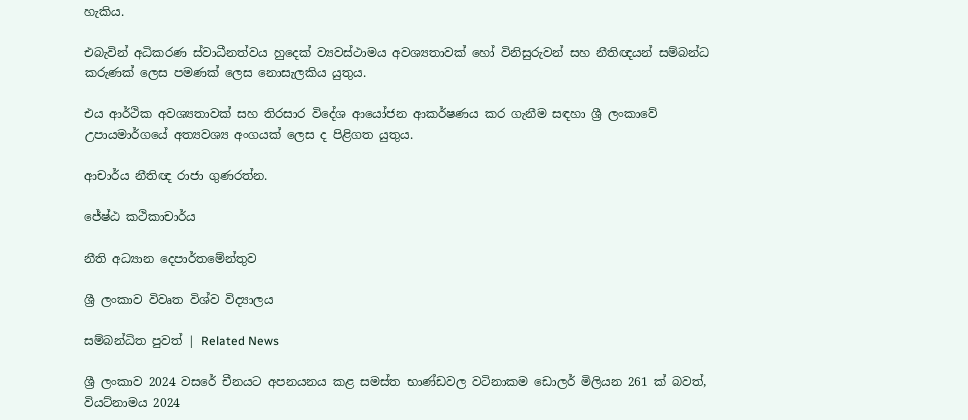හැකිය.

එබැවින් අධිකරණ ස්වාධීනත්වය හුදෙක් ව්‍යවස්ථාමය අවශ්‍යතාවක් හෝ විනිසුරුවන් සහ නීතිඥයන් සම්බන්ධ කරුණක් ලෙස පමණක් ලෙස නොසැලකිය යුතුය.

එය ආර්ථික අවශ්‍යතාවක් සහ තිරසාර විදේශ ආයෝජන ආකර්ෂණය කර ගැනීම සඳහා ශ්‍රී ලංකාවේ උපායමාර්ගයේ අත්‍යවශ්‍ය අංගයක් ලෙස ද පිළිගත යුතුය.

ආචාර්ය නීතිඥ රාජා ගුණරත්න.

ජේෂ්ඨ කථිකාචාර්ය

නීති අධ්‍යාන දෙපාර්තමේන්තුව

ශ්‍රී ලංකාව විවෘත විශ්ව විද්‍යාලය

සම්බන්ධිත පුවත් | Related News

ශ්‍රී ලංකාව 2024 වසරේ චීනයට අපනයනය කළ සමස්ත භාණ්ඩවල වටිනාකම ඩොලර් මිලියන 261 ක් බවත්, වියට්නාමය 2024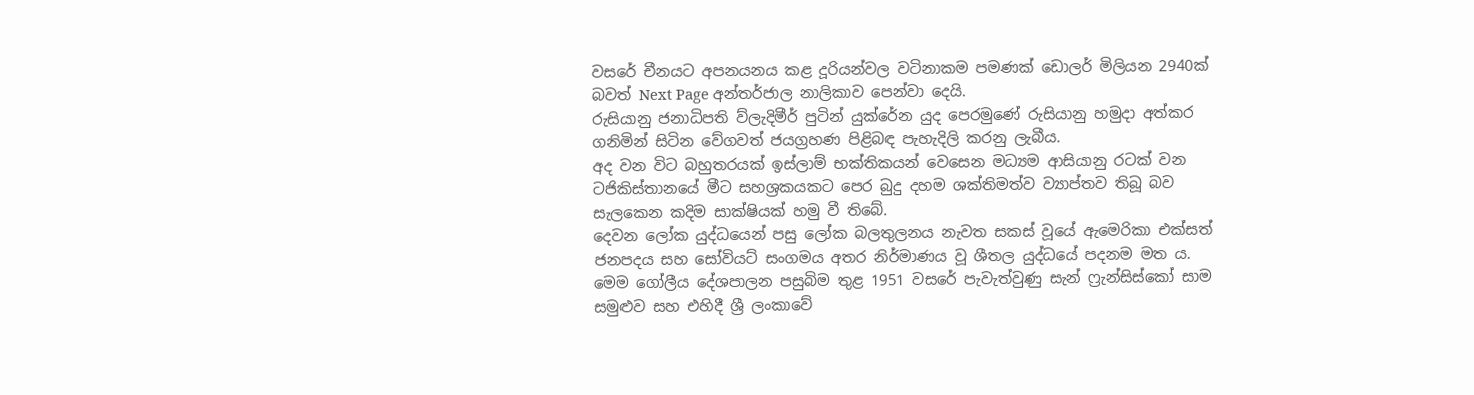වසරේ චීනයට අපනයනය කළ දූරියන්වල වටිනාකම පමණක් ඩොලර් මිලියන 2940ක් බවත් Next Page අන්තර්ජාල නාලිකාව පෙන්වා දෙයි.
රුසියානු ජනාධිපති ව්ලැදිමීර් පුටින් යුක්රේන යුද පෙරමුණේ රුසියානු හමුදා අත්කර ගනිමින් සිටින වේගවත් ජයග්‍රහණ පිළිබඳ පැහැදිලි කරනු ලැබීය.
අද වන විට බහුතරයක් ඉස්ලාම් භක්තිකයන් වෙසෙන මධ්‍යම ආසියානු රටක් වන ටජිකිස්තානයේ මීට සහශ්‍රකයකට පෙර බුදු දහම ශක්තිමත්ව ව්‍යාප්තව තිබූ බව සැලකෙන කදිම සාක්ෂියක් හමු වී තිබේ.
දෙවන ලෝක යුද්ධයෙන් පසු ලෝක බලතුලනය නැවත සකස් වූයේ ඇමෙරිකා එක්සත් ජනපදය සහ සෝවියට් සංගමය අතර නිර්මාණය වූ ශීතල යුද්ධයේ පදනම මත ය. මෙම ගෝලීය දේශපාලන පසුබිම තුළ 1951 වසරේ පැවැත්වුණු සැන් ෆ්‍රැන්සිස්කෝ සාම සමුළුව සහ එහිදී ශ්‍රී ලංකාවේ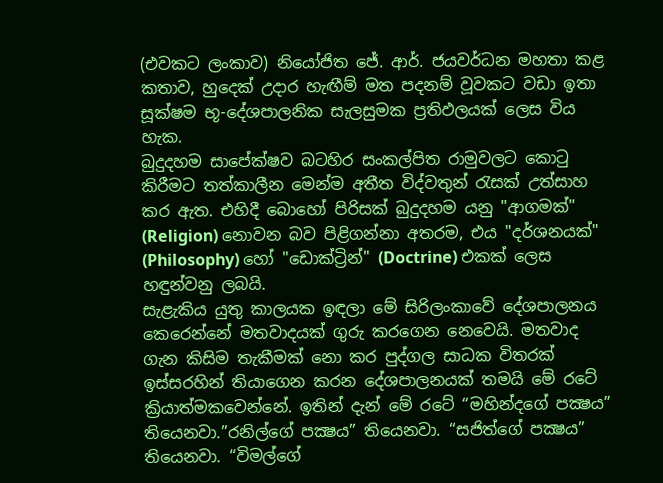(එවකට ලංකාව) නියෝජිත ජේ. ආර්. ජයවර්ධන මහතා කළ කතාව, හුදෙක් උදාර හැඟීම් මත පදනම් වූවකට වඩා ඉතා සූක්ෂම භූ-දේශපාලනික සැලසුමක ප්‍රතිඵලයක් ලෙස විය හැක.
බුදුදහම සාපේක්ෂව බටහිර සංකල්පිත රාමුවලට කොටු කිරීමට තත්කාලීන මෙන්ම අතීත විද්වතුන් රැසක් උත්සාහ කර ඇත. එහිදී බොහෝ පිරිසක් බුදුදහම යනු "ආගමක්" (Religion) නොවන බව පිළිගන්නා අතරම, එය "දර්ශනයක්" (Philosophy) හෝ "ඩොක්ට්‍රින්" (Doctrine) එකක් ලෙස හඳුන්වනු ලබයි.
සැළැකිය යුතු කාලයක ඉඳලා මේ සිරිලංකාවේ දේශපාලනය කෙරෙන්නේ මතවාදයක් ගුරු කරගෙන නෙවෙයි. මතවාද ගැන කිසිම තැකීමක් නො කර පුද්ගල සාධක විතරක් ඉස්සරහින් තියාගෙන කරන දේශපාලනයක් තමයි මේ රටේ ක්‍රියාත්මකවෙන්නේ. ඉතින් දැන් මේ රටේ “මහින්දගේ පක්‍ෂය” තියෙනවා.”රනිල්ගේ පක්‍ෂය” තියෙනවා. “සජිත්ගේ පක්‍ෂය” තියෙනවා. “විමල්ගේ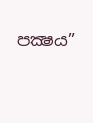පක්‍ෂය”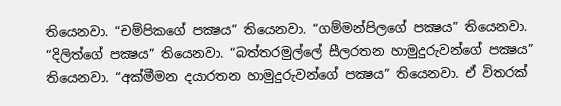තියෙනවා. “චම්පිකගේ පක්‍ෂය” තියෙනවා. “ගම්මන්පිලගේ පක්‍ෂය” තියෙනවා. “දිලිත්ගේ පක්‍ෂය” තියෙනවා. “බත්තරමුල්ලේ සීලරතන හාමුදුරුවන්ගේ පක්‍ෂය” තියෙනවා. “අක්මීමන දයාරතන හාමුදුරුවන්ගේ පක්‍ෂය” තියෙනවා. ඒ විතරක්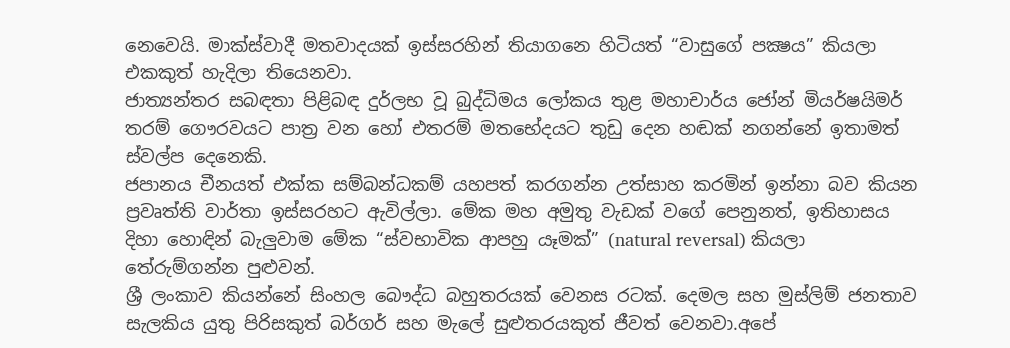නෙවෙයි. මාක්ස්වාදී මතවාදයක් ඉස්සරහින් තියාගනෙ හිටියත් “වාසුගේ පක්‍ෂය” කියලා එකකුත් හැදිලා තියෙනවා.
ජාත්‍යන්තර සබඳතා පිළිබඳ දුර්ලභ වූ බුද්ධිමය ලෝකය තුළ මහාචාර්ය ජෝන් මියර්ෂයිමර් තරම් ගෞරවයට පාත්‍ර වන හෝ එතරම් මතභේදයට තුඩු දෙන හඬක් නගන්නේ ඉතාමත් ස්වල්ප දෙනෙකි.
ජපානය චීනයත් එක්ක සම්බන්ධකම් යහපත් කරගන්න උත්සාහ කරමින් ඉන්නා බව කියන ප්‍රවෘත්ති වාර්තා ඉස්සරහට ඇවිල්ලා. මේක මහ අමුතු වැඩක් වගේ පෙනුනත්, ඉතිහාසය දිහා හොඳින් බැලුවාම මේක “ස්වභාවික ආපහු යෑමක්” (natural reversal) කියලා තේරුම්ගන්න පුළුවන්.
ශ්‍රී ලංකාව කියන්නේ සිංහල බෞද්ධ බහුතරයක් වෙනස රටක්. දෙමල සහ මුස්ලිම් ජනතාව සැලකිය යුතු පිරිසකුත් බර්ගර් සහ මැලේ සුළුතරයකුත් ජීවත් වෙනවා.අපේ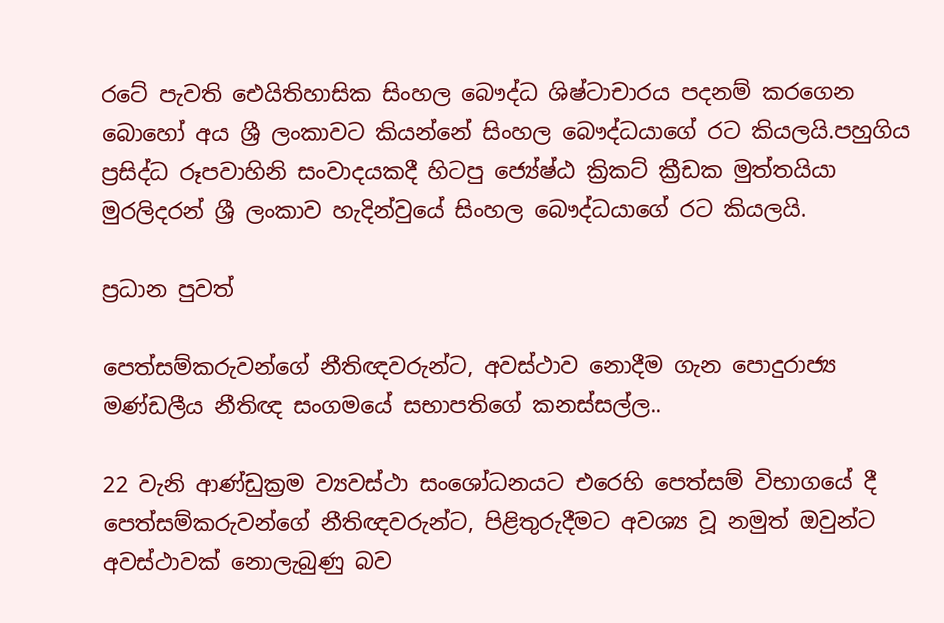රටේ පැවති ඓයිතිහාසික සිංහල බෞද්ධ ශිෂ්ටාචාරය පදනම් කරගෙන බොහෝ අය ශ්‍රී ලංකාවට කියන්නේ සිංහල බෞද්ධයාගේ රට කියලයි.පහුගිය ප්‍රසිද්ධ රූපවාහිනි සංවාදයකදී හිටපු ජ්‍යේෂ්ඨ ක්‍රිකට් ක්‍රීඩක මුත්තයියා මුරලිදරන් ශ්‍රී ලංකාව හැදින්වුයේ සිංහල බෞද්ධයාගේ රට කියලයි.

ප්‍රධාන පුවත්

පෙත්සම්කරුවන්ගේ නීතිඥවරුන්ට, අවස්ථාව නොදීම ගැන පොදුරාජ්‍ය මණ්ඩලීය නීතිඥ සංගමයේ සභාපතිගේ කනස්සල්ල..

22 වැනි ආණ්ඩුක්‍රම ව්‍යවස්ථා සංශෝධනයට එරෙහි පෙත්සම් විභාගයේ දී පෙත්සම්කරුවන්ගේ නීතිඥවරුන්ට, පිළිතුරුදීමට අවශ්‍ය වූ නමුත් ඔවුන්ට අවස්ථාවක් නොලැබුණු බව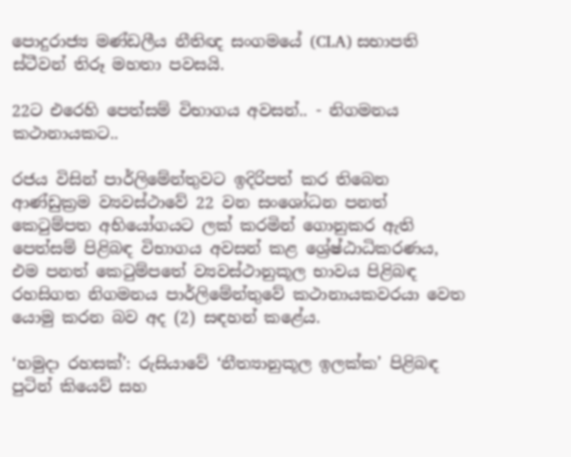පොදුරාජ්‍ය මණ්ඩලීය නීතිඥ සංගමයේ (CLA) සභාපති ස්ටීවන් තිරූ මහතා පවසයි.

22ට එරෙහි පෙත්සම් විභාගය අවසන්.. - නිගමනය කථානායකට..

රජය විසින් පාර්ලිමේන්තුවට ඉදිරිපත් කර තිබෙන ආණ්ඩුක්‍රම ව්‍යවස්ථාවේ 22 වන සංශෝධන පනත් කෙටුම්පත අභියෝගයට ලක් කරමින් ගොනුකර ඇති පෙත්සම් පිළිබඳ විභාගය අවසන් කළ ශ්‍රේෂ්ඨාධිකරණය, එම පනත් කෙටුම්පතේ ව්‍යවස්ථානුකූල භාවය පිළිබඳ රහසිගත නිගමනය පාර්ලිමේන්තුවේ කථානායකවරයා වෙත යොමු කරන බව අද (2) සඳහන් කළේය.

‘හමුදා රහසක්’: රුසියාවේ ‘නීත්‍යානුකූල ඉලක්ක’ පිළිබඳ පුටින් කියෙව් සහ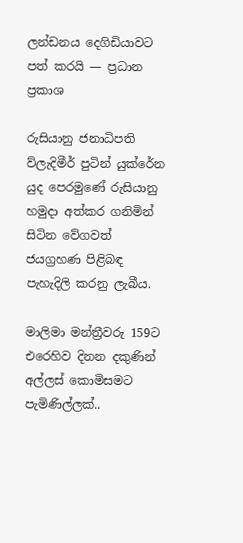ලන්ඩනය දෙගිඩියාවට පත් කරයි — ප්‍රධාන ප්‍රකාශ

රුසියානු ජනාධිපති ව්ලැදිමීර් පුටින් යුක්රේන යුද පෙරමුණේ රුසියානු හමුදා අත්කර ගනිමින් සිටින වේගවත් ජයග්‍රහණ පිළිබඳ පැහැදිලි කරනු ලැබීය.

මාලිමා මන්ත්‍රීවරු 159ට එරෙහිව දිනන දකුණින් අල්ලස් කොමිසමට පැමිණිල්ලක්..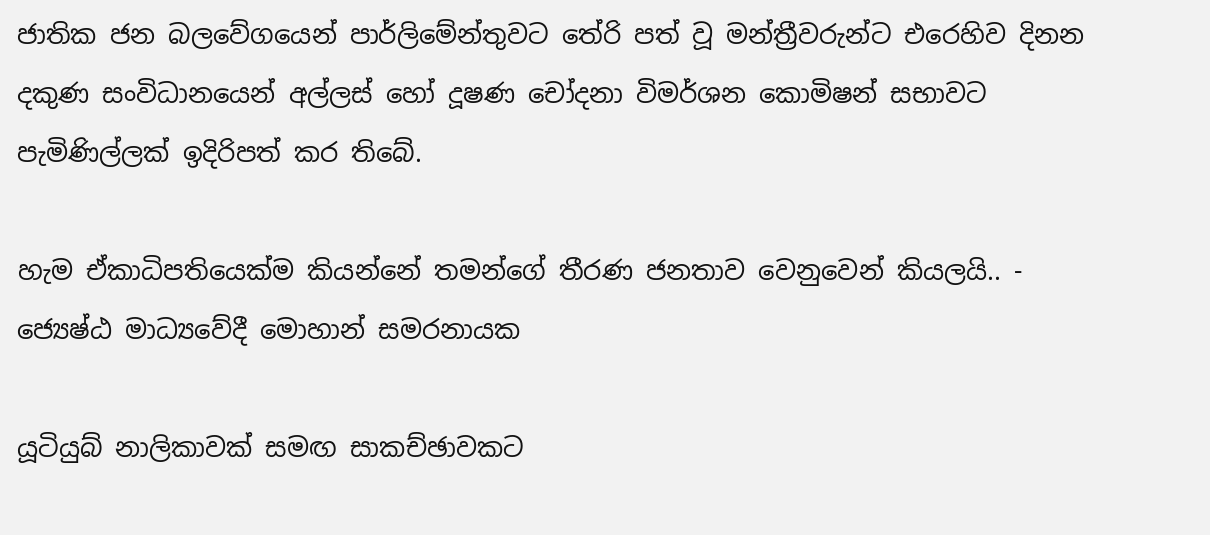ජාතික ජන බලවේගයෙන් පාර්ලිමේන්‍තුවට තේරි පත් වූ මන්‍ත්‍රීවරුන්ට එරෙහිව දිනන දකුණ සංවිධානයෙන් අල්ලස් හෝ දූෂණ චෝදනා විමර්ශන කොමිෂන් සභාවට පැමිණිල්ලක් ඉදිරිපත් කර තිබේ.

හැම ඒකාධිපතියෙක්ම කියන්නේ තමන්ගේ තීරණ ජනතාව වෙනුවෙන් කියලයි.. - ජ්‍යෙෂ්ඨ මාධ්‍යවේදී මොහාන් සමරනායක

යූටියුබ් නාලිකාවක් සමඟ සාකච්ඡාවකට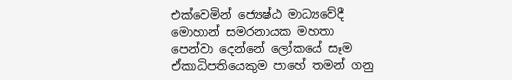එක්වෙමින් ජ්‍යෙෂ්ඨ මාධ්‍යවේදී මොහාන් සමරනායක මහතා පෙන්වා දෙන්නේ ලෝකයේ සෑම ඒකාධිපතියෙකුම පාහේ තමන් ගනු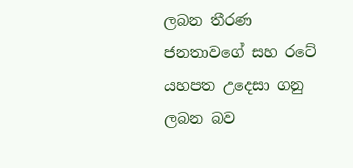ලබන තීරණ ජනතාවගේ සහ රටේ යහපත උදෙසා ගනු ලබන බව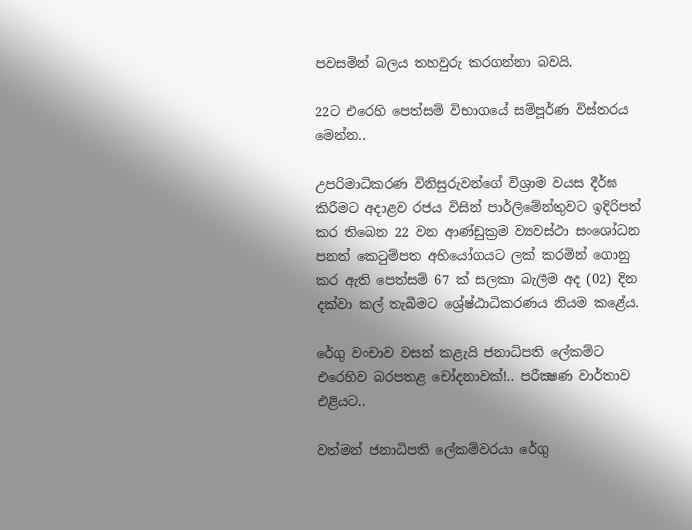පවසමින් බලය තහවුරු කරගන්නා බවයි.

22ට එරෙහි පෙත්සම් විභාගයේ සම්පූර්ණ විස්තරය මෙන්න..

උපරිමාධිකරණ විනිසුරුවන්ගේ විශ්‍රාම වයස දීර්ඝ කිරීමට අදාළව රජය විසින් පාර්ලිමේන්තුවට ඉදිරිපත් කර තිබෙන 22 වන ආණ්ඩුක්‍රම ව්‍යවස්ථා සංශෝධන පනත් කෙටුම්පත අභියෝගයට ලක් කරමින් ගොනු කර ඇති පෙත්සම් 67 ක් සලකා බැලීම අද (02) දින දක්වා කල් තැබීමට ශ්‍රේෂ්ඨාධිකරණය නියම කළේය.

රේගු වංචාව වසන් කළැයි ජනාධිපති ලේකම්ට එරෙහිව බරපතළ චෝදනාවක්!.. පරීක්‍ෂණ වාර්තාව එළියට..

වත්මන් ජනාධිපති ලේකම්වරයා රේගු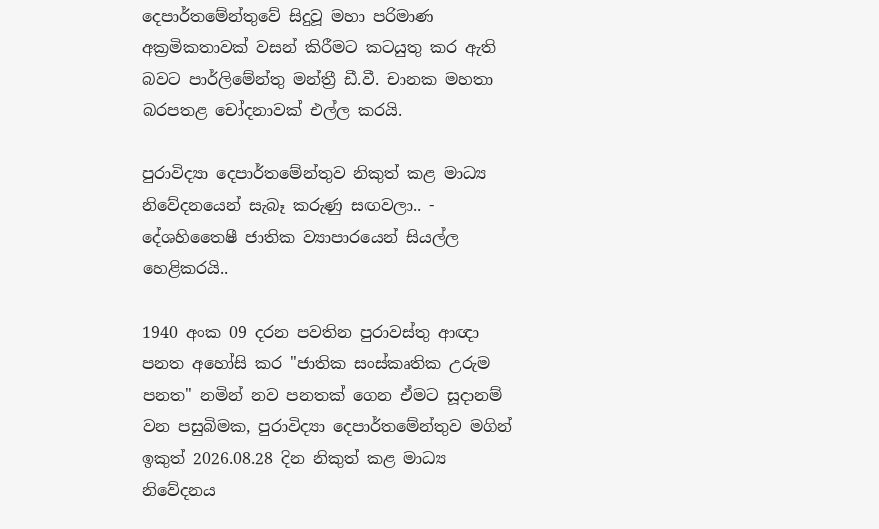දෙපාර්තමේන්තුවේ සිදුවූ මහා පරිමාණ අක්‍රමිකතාවක් වසන් කිරීමට කටයුතු කර ඇති බවට පාර්ලිමේන්තු මන්ත්‍රී ඩී.වී. චානක මහතා බරපතළ චෝදනාවක් එල්ල කරයි.

පුරාවිද්‍යා දෙපාර්තමේන්තුව නිකුත් කළ මාධ්‍ය නිවේදනයෙන් සැබෑ කරුණු සඟවලා.. - දේශහිතෛෂී ජාතික ව්‍යාපාරයෙන් සියල්ල හෙළිකරයි..

1940 අංක 09 දරන පවතින පුරාවස්තු ආඥා පනත අහෝසි කර "ජාතික සංස්කෘතික උරුම පනත" නමින් නව පනතක් ගෙන ඒමට සූදානම් වන පසුබිමක, පුරාවිද්‍යා දෙපාර්තමේන්තුව මගින් ඉකුත් 2026.08.28 දින නිකුත් කළ මාධ්‍ය නිවේදනය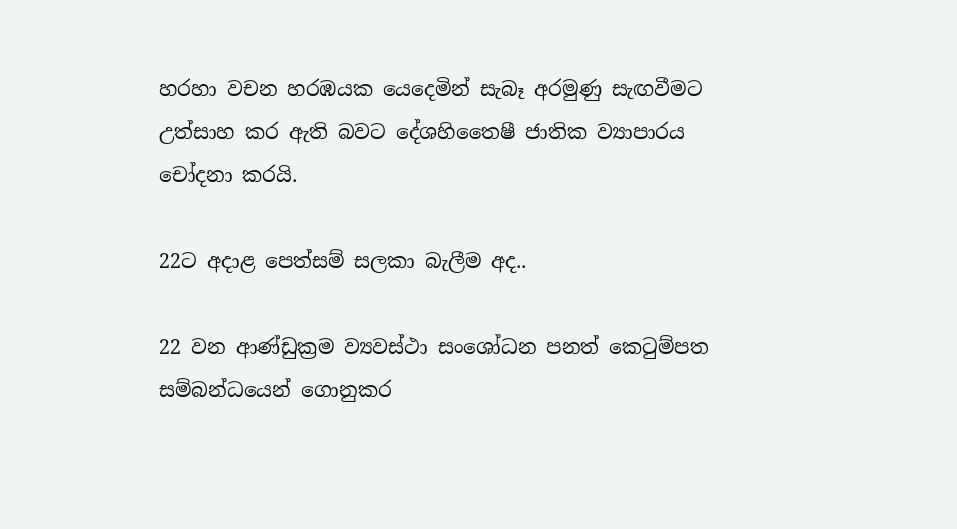හරහා වචන හරඹයක යෙදෙමින් සැබෑ අරමුණු සැඟවීමට උත්සාහ කර ඇති බවට දේශහිතෛෂී ජාතික ව්‍යාපාරය චෝදනා කරයි.

22ට අදාළ පෙත්සම් සලකා බැලීම අද..

22 වන ආණ්ඩුක්‍රම ව්‍යවස්ථා සංශෝධන පනත් කෙටුම්පත සම්බන්ධයෙන් ගොනුකර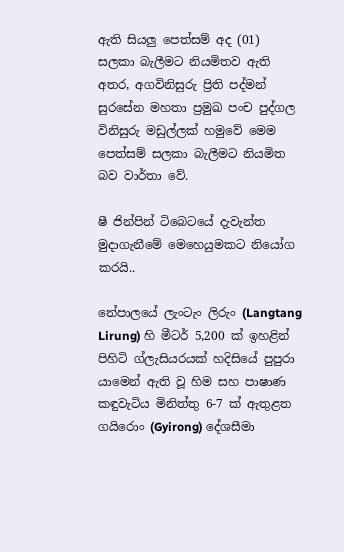ඇති සියලු පෙත්සම් අද (01) සලකා බැලීමට නියමිතව ඇති අතර, අගවිනිසුරු ප්‍රිති පද්මන් සුරසේන මහතා ප්‍රමුඛ පංච පුද්ගල විනිසුරු මඩුල්ලක් හමුවේ මෙම පෙත්සම් සලකා බැලීමට නියමිත බව වාර්තා වේ.

ෂී ජින්පින් ටිබෙටයේ දැවැන්ත මුදාගැනීමේ මෙහෙයුමකට නියෝග කරයි..

නේපාලයේ ලැංටැං ලිරුං (Langtang Lirung) හි මීටර් 5,200 ක් ඉහළින් පිහිටි ග්ලැසියරයක් හදිසියේ පුපුරා යාමෙන් ඇති වූ හිම සහ පාෂාණ කඳුවැටිය මිනිත්තු 6-7 ක් ඇතුළත ගයිරොං (Gyirong) දේශසීමා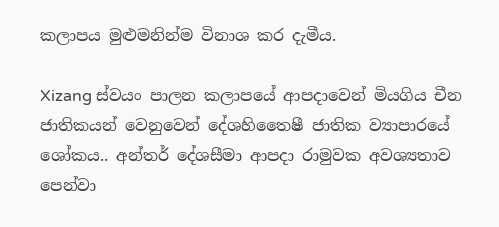කලාපය මුළුමනින්ම විනාශ කර දැමීය.

Xizang ස්වයං පාලන කලාපයේ ආපදාවෙන් මියගිය චීන ජාතිකයන් වෙනුවෙන් දේශහිතෛෂී ජාතික ව්‍යාපාරයේ ශෝකය.. අන්තර් දේශසීමා ආපදා රාමුවක අවශ්‍යතාව පෙන්වා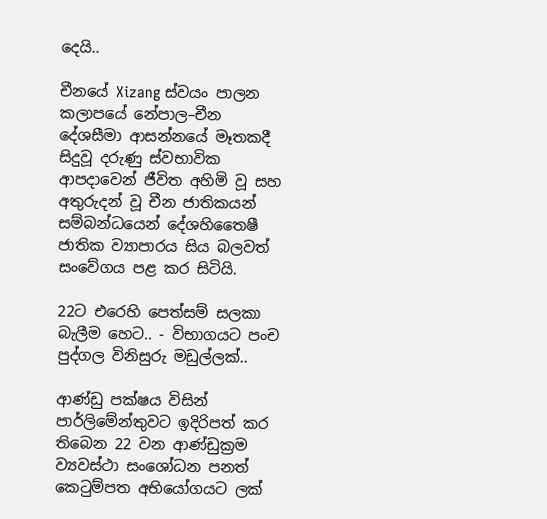දෙයි..

චීනයේ Xizang ස්වයං පාලන කලාපයේ නේපාල–චීන දේශසීමා ආසන්නයේ මෑතකදී සිදුවූ දරුණු ස්වභාවික ආපදාවෙන් ජීවිත අහිමි වූ සහ අතුරුදන් වූ චීන ජාතිකයන් සම්බන්ධයෙන් දේශහිතෛෂී ජාතික ව්‍යාපාරය සිය බලවත් සංවේගය පළ කර සිටියි.

22ට එරෙහි පෙත්සම් සලකා බැලීම හෙට.. - විභාගයට පංච පුද්ගල විනිසුරු මඩුල්ලක්..

ආණ්ඩු පක්ෂය විසින් පාර්ලිමේන්තුවට ඉදිරිපත් කර තිබෙන 22 වන ආණ්ඩුක්‍රම ව්‍යවස්ථා සංශෝධන පනත් කෙටුම්පත අභියෝගයට ලක්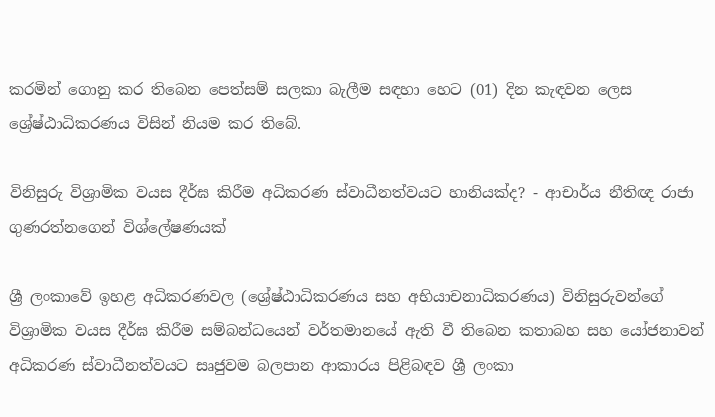කරමින් ගොනු කර තිබෙන පෙත්සම් සලකා බැලීම සඳහා හෙට (01) දින කැඳවන ලෙස ශ්‍රේෂ්ඨාධිකරණය විසින් නියම කර තිබේ.

විනිසුරු විශ්‍රාමික වයස දීර්ඝ කිරීම අධිකරණ ස්වාධීනත්වයට හානියක්ද? - ආචාර්ය නීතිඥ රාජා ගුණරත්නගෙන් විශ්ලේෂණයක්

ශ්‍රී ලංකාවේ ඉහළ අධිකරණවල (ශ්‍රේෂ්ඨාධිකරණය සහ අභියාචනාධිකරණය) විනිසුරුවන්ගේ විශ්‍රාමික වයස දීර්ඝ කිරීම සම්බන්ධයෙන් වර්තමානයේ ඇති වී තිබෙන කතාබහ සහ යෝජනාවන් අධිකරණ ස්වාධීනත්වයට සෘජුවම බලපාන ආකාරය පිළිබඳව ශ්‍රී ලංකා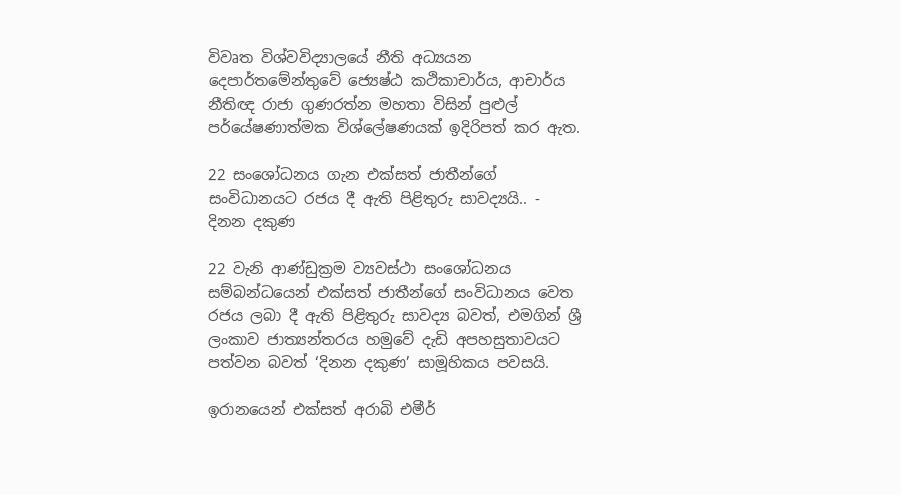විවෘත විශ්වවිද්‍යාලයේ නීති අධ්‍යයන දෙපාර්තමේන්තුවේ ජ්‍යෙෂ්ඨ කථිකාචාර්ය, ආචාර්ය නීතිඥ රාජා ගුණරත්න මහතා විසින් පුළුල් පර්යේෂණාත්මක විශ්ලේෂණයක් ඉදිරිපත් කර ඇත.

22 සංශෝධනය ගැන එක්සත් ජාතීන්ගේ සංවිධානයට රජය දී ඇති පිළිතුරු සාවද්‍යයි.. - දිනන දකුණ

22 වැනි ආණ්ඩුක්‍රම ව්‍යවස්ථා සංශෝධනය සම්බන්ධයෙන් එක්සත් ජාතීන්ගේ සංවිධානය වෙත රජය ලබා දී ඇති පිළිතුරු සාවද්‍ය බවත්, එමගින් ශ්‍රී ලංකාව ජාත්‍යන්තරය හමුවේ දැඩි අපහසුතාවයට පත්වන බවත් ‘දිනන දකුණ’ සාමූහිකය පවසයි.

ඉරානයෙන් එක්සත් අරාබි එමීර්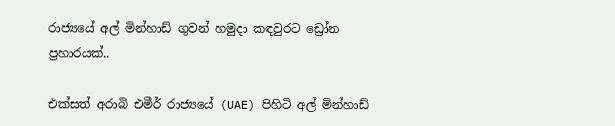රාජ්‍යයේ අල් මින්හාඩ් ගුවන් හමුදා කඳවුරට ඩ්‍රෝන ප්‍රහාරයක්..

එක්සත් අරාබි එමීර් රාජ්‍යයේ (UAE) පිහිටි අල් මින්හාඩ්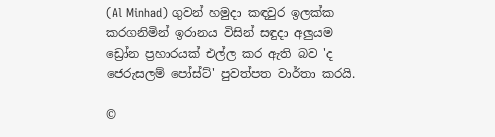(Al Minhad) ගුවන් හමුදා කඳවුර ඉලක්ක කරගනිමින් ඉරානය විසින් සඳුදා අලුයම ඩ්‍රෝන ප්‍රහාරයක් එල්ල කර ඇති බව 'ද ජෙරුසලම් පෝස්ට්' පුවත්පත වාර්තා කරයි.

©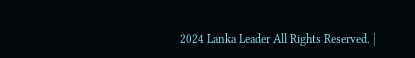2024 Lanka Leader All Rights Reserved. |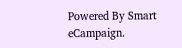Powered By Smart eCampaign.